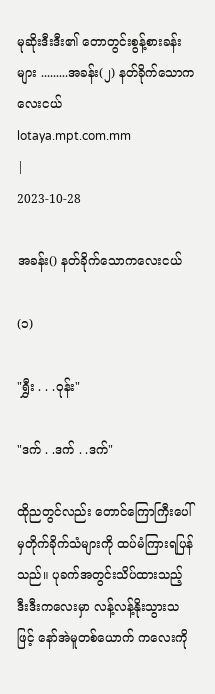မုဆိုးဒီးဒီး၏ တောတွင်းစွန့်စားခန်းများ .........အခန်း(၂) နတ်ခိုက်သောကလေးငယ်
lotaya.mpt.com.mm
|
2023-10-28

အခန်း() နတ်ခိုက်သောကလေးငယ်

(၁)

"ရွှီး . . .ဝုန်း"

"ဒက် . .ဒက် . .ဒက်"

ထိုညတွင်လည်း တောင်ကြောကြီးပေါ်မှတိုက်ခိုက်သံများကို ထပ်မံကြားရပြန်သည်။ ပုခက်အတွင်းသိပ်ထားသည့် ဒီးဒီးကလေးမှာ လန့်လန့်နိုးသွားသဖြင့် နော်အဲမူတစ်ယောက် ကလေးကို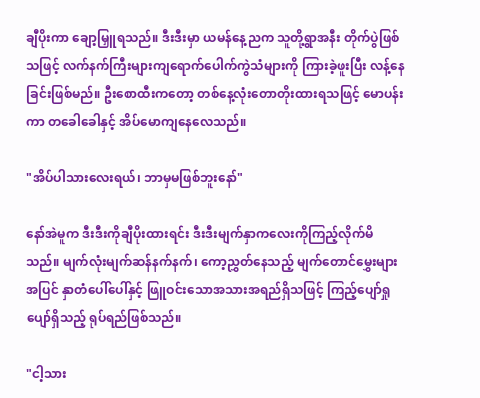ချီပိုးကာ ချော့မြှူရသည်။ ဒီးဒီးမှာ ယမန်နေ့ညက သူတို့ရွာအနီး တိုက်ပွဲဖြစ်သဖြင့် လက်နက်ကြီးများကျရောက်ပေါက်ကွဲသံများကို ကြားခဲ့ဖူးပြီး လန့်နေခြင်းဖြစ်မည်။ ဦးစောထီးကတော့ တစ်နေ့လုံးတောတိုးထားရသဖြင့် မောပန်းကာ တခေါခေါနှင့် အိပ်မောကျနေလေသည်။

"အိပ်ပါသားလေးရယ်၊ ဘာမှမဖြစ်ဘူးနော်"

နော်အဲမူက ဒီးဒီးကိုချီပိုးထားရင်း ဒီးဒီးမျက်နှာကလေးကိုကြည့်လိုက်မိသည်။ မျက်လုံးမျက်ဆန်နက်နက်၊ ကော့ညွှတ်နေသည့် မျက်တောင်မွှေးများအပြင် နှာတံပေါ်ပေါ်နှင့် ဖြူဝင်းသောအသားအရည်ရှိသဖြင့် ကြည့်ပျော်ရှုပျော်ရှိသည့် ရုပ်ရည်ဖြစ်သည်။

"ငါ့သား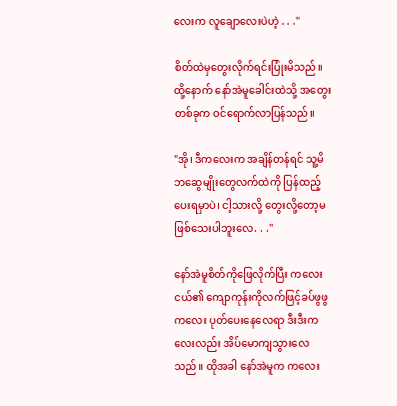လေးက လူချောလေးပဲဟဲ့ . . ."

စိတ်ထဲမှတွေးလိုက်ရင်းပြုံးမိသည်။ ထို့နောက် နော်အဲမူခေါင်းထဲသို့ အတွေးတစ်ခုက ဝင်ရောက်လာပြန်သည်။

"အို၊ ဒီကလေးက အချိန်တန်ရင် သူ့မိဘဆွေမျိုးတွေလက်ထဲကို ပြန်ထည့်ပေးရမှာပဲ၊ ငါ့သားလို့ တွေးလို့တော့မဖြစ်သေးပါဘူးလေ. . ."

နော်အဲမူစိတ်ကိုဖြေလိုက်ပြီး ကလေးငယ်၏ ကျောကုန်းကိုလက်ဖြင့်ခပ်ဖွဖွကလေး ပုတ်ပေးနေလေရာ ဒီးဒီးကလေးလည်း အိပ်မောကျသွားလေသည်။ ထိုအခါ နော်အဲမူက ကလေး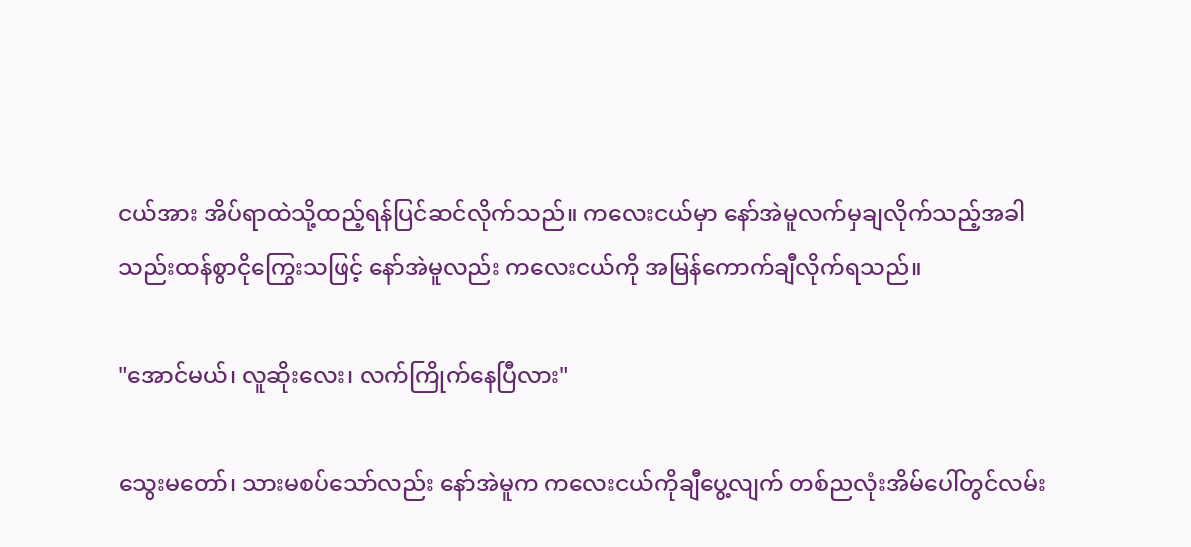ငယ်အား အိပ်ရာထဲသို့ထည့်ရန်ပြင်ဆင်လိုက်သည်။ ကလေးငယ်မှာ နော်အဲမူလက်မှချလိုက်သည့်အခါ သည်းထန်စွာငိုကြွေးသဖြင့် နော်အဲမူလည်း ကလေးငယ်ကို အမြန်ကောက်ချီလိုက်ရသည်။

"အောင်မယ်၊ လူဆိုးလေး၊ လက်ကြိုက်နေပြီလား"

သွေးမတော်၊ သားမစပ်သော်လည်း နော်အဲမူက ကလေးငယ်ကိုချီပွေ့လျက် တစ်ညလုံးအိမ်ပေါ်တွင်လမ်း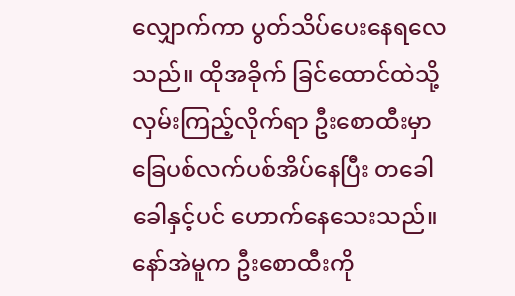လျှောက်ကာ ပွတ်သိပ်ပေးနေရလေသည်။ ထိုအခိုက် ခြင်ထောင်ထဲသို့လှမ်းကြည့်လိုက်ရာ ဦးစောထီးမှာ ခြေပစ်လက်ပစ်အိပ်နေပြီး တခေါခေါနှင့်ပင် ဟောက်နေသေးသည်။ နော်အဲမူက ဦးစောထီးကို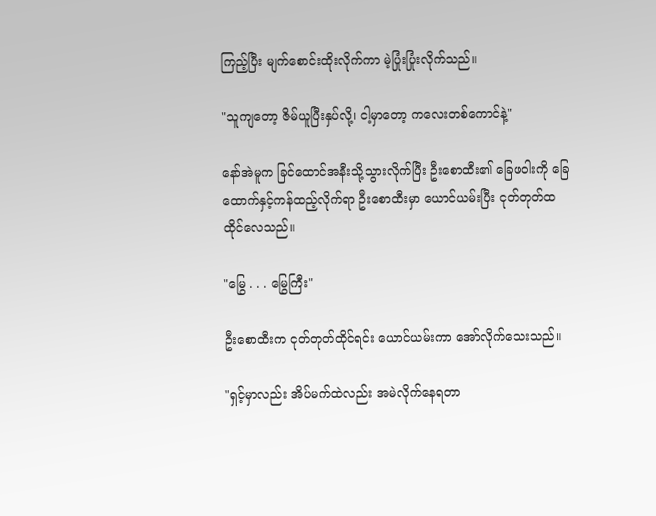ကြည့်ပြီး မျက်စောင်းထိုးလိုက်ကာ မဲ့ပြုံးပြုံးလိုက်သည်။

"သူကျတော့ ဇိမ်ယူပြီးနှပ်လို့၊ ငါ့မှာတော့ ကလေးတစ်ကောင်နဲ့"

နော်အဲမူက ခြင်ထောင်အနီးသို့သွားလိုက်ပြီး ဦးစောထီး၏ ခြေဖဝါးကို ခြေထောက်နှင့်ကန်ထည့်လိုက်ရာ ဦးစောထီးမှာ ယောင်ယမ်းပြီး ငုတ်တုတ်ထထိုင်လေသည်။

"မြွေ . . . မြွေကြီး"

ဦးစောထီးက ငုတ်တုတ်ထိုင်ရင်း ယောင်ယမ်းကာ အော်လိုက်သေးသည်။

"ရှင့်မှာလည်း အိပ်မက်ထဲလည်း အမဲလိုက်နေရတာ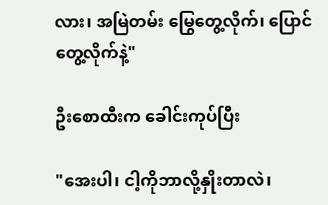လား၊ အမြဲတမ်း မြွေတွေ့လိုက်၊ ပြောင်တွေ့လိုက်နဲ့"

ဦးစောထီးက ခေါင်းကုပ်ပြီး

"အေးပါ၊ ငါ့ကိုဘာလို့နှိုးတာလဲ၊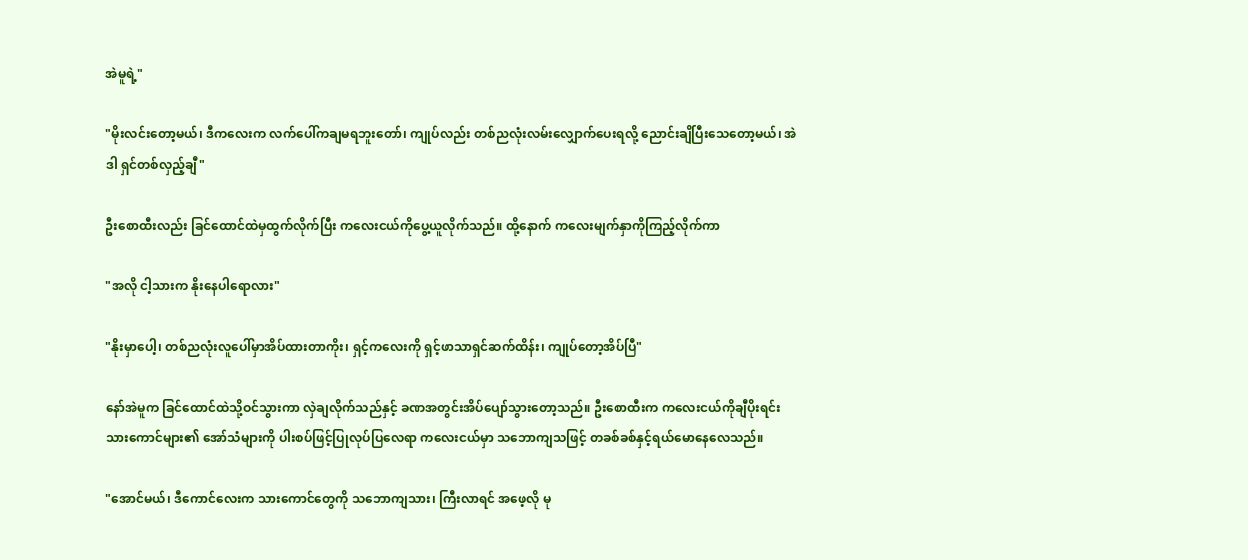အဲမူရဲ့"

"မိုးလင်းတော့မယ်၊ ဒီကလေးက လက်ပေါ်ကချမရဘူးတော်၊ ကျုပ်လည်း တစ်ညလုံးလမ်းလျှောက်ပေးရလို့ ညောင်းချိပြီးသေတော့မယ်၊ အဲဒါ ရှင်တစ်လှည့်ချီ"

ဦးစောထီးလည်း ခြင်ထောင်ထဲမှထွက်လိုက်ပြီး ကလေးငယ်ကိုပွေ့ယူလိုက်သည်။ ထို့နောက် ကလေးမျက်နှာကိုကြည့်လိုက်ကာ

"အလို ငါ့သားက နိုးနေပါရောလား"

"နိုးမှာပေါ့၊ တစ်ညလုံးလူပေါ်မှာအိပ်ထားတာကိုး၊ ရှင့်ကလေးကို ရှင့်ဖာသာရှင်ဆက်ထိန်း၊ ကျုပ်တော့အိပ်ပြီ"

နော်အဲမူက ခြင်ထောင်ထဲသို့ဝင်သွားကာ လှဲချလိုက်သည်နှင့် ခဏအတွင်းအိပ်ပျော်သွားတော့သည်။ ဦးစောထီးက ကလေးငယ်ကိုချီပိုးရင်း သားကောင်များ၏ အော်သံများကို ပါးစပ်ဖြင့်ပြုလုပ်ပြလေရာ ကလေးငယ်မှာ သဘောကျသဖြင့် တခစ်ခစ်နှင့်ရယ်မောနေလေသည်။

"အောင်မယ်၊ ဒီကောင်လေးက သားကောင်တွေကို သဘောကျသား၊ ကြီးလာရင် အဖေ့လို မု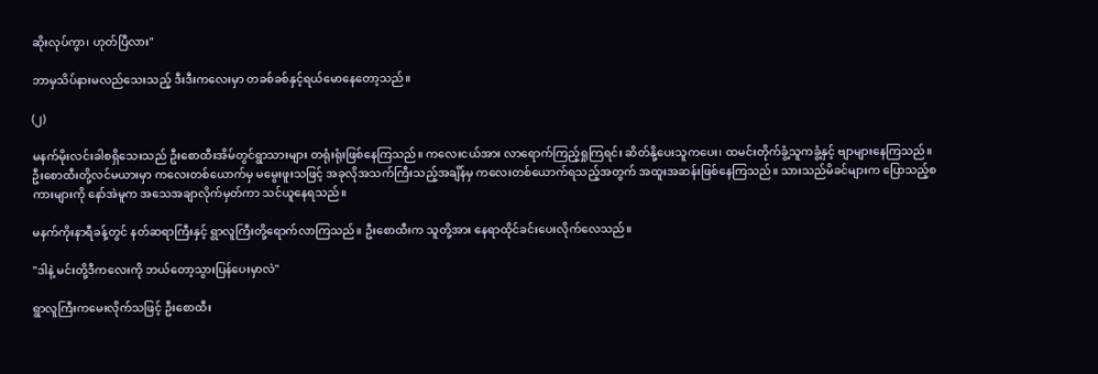ဆိုးလုပ်ကွာ၊ ဟုတ်ပြီလား"

ဘာမှသိပ်နားမလည်သေးသည့် ဒီးဒီးကလေးမှာ တခစ်ခစ်နှင့်ရယ်မောနေတော့သည်။

(၂)

မနက်မိုးလင်းခါစရှိသေးသည် ဦးစောထီးအိမ်တွင်ရွာသားများ တရုံးရုံးဖြစ်နေကြသည်။ ကလေးငယ်အား လာရောက်ကြည့်ရှုကြရင်း ဆိတ်နို့ပေးသူကပေး၊ ထမင်းတိုက်ခွံ့သူကခွံ့နှင့် ဗျာများနေကြသည်။ ဦးစောထီးတို့လင်မယားမှာ ကလေးတစ်ယောက်မှ မမွေးဖူးသဖြင့် အခုလိုအသက်ကြီးသည့်အချိန်မှ ကလေးတစ်ယောက်ရသည့်အတွက် အထူးအဆန်းဖြစ်နေကြသည်။ သားသည်မိခင်များက ပြောသည့်စကားများကို နော်အဲမူက အသေအချာလိုက်မှတ်ကာ သင်ယူနေရသည်။

မနက်ကိုးနာရီခန့်တွင် နတ်ဆရာကြီးနှင့် ရွာလူကြီးတို့ရောက်လာကြသည်။ ဦးစောထီးက သူတို့အား နေရာထိုင်ခင်းပေးလိုက်လေသည်။

"ဒါနဲ့ မင်းတို့ဒီကလေးကို ဘယ်တော့သွားပြန်ပေးမှာလဲ"

ရွာလူကြီးကမေးလိုက်သဖြင့် ဦးစောထီး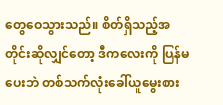တွေဝေသွားသည်။ စိတ်ရှိသည့်အတိုင်းဆိုလျှင်တော့ ဒီကလေးကို ပြန်မပေးဘဲ တစ်သက်လုံးခေါ်ယူမွေးစား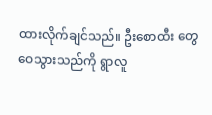ထားလိုက်ချင်သည်။ ဦးစောထီး တွေဝေသွားသည်ကို ရွာလူ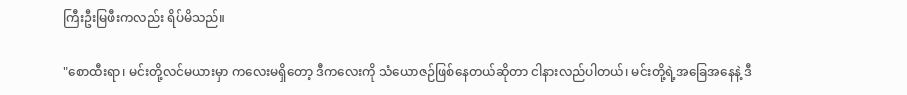ကြီးဦးမြဖီးကလည်း ရိပ်မိသည်။

"စောထီးရာ၊ မင်းတို့လင်မယားမှာ ကလေးမရှိတော့ ဒီကလေးကို သံယောဇဉ်ဖြစ်နေတယ်ဆိုတာ ငါနားလည်ပါတယ်၊ မင်းတို့ရဲ့အခြေအနေနဲ့ ဒီ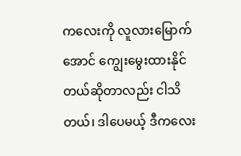ကလေးကို လူလားမြောက်အောင် ကျွေးမွေးထားနိုင်တယ်ဆိုတာလည်း ငါသိတယ်၊ ဒါပေမယ့် ဒီကလေး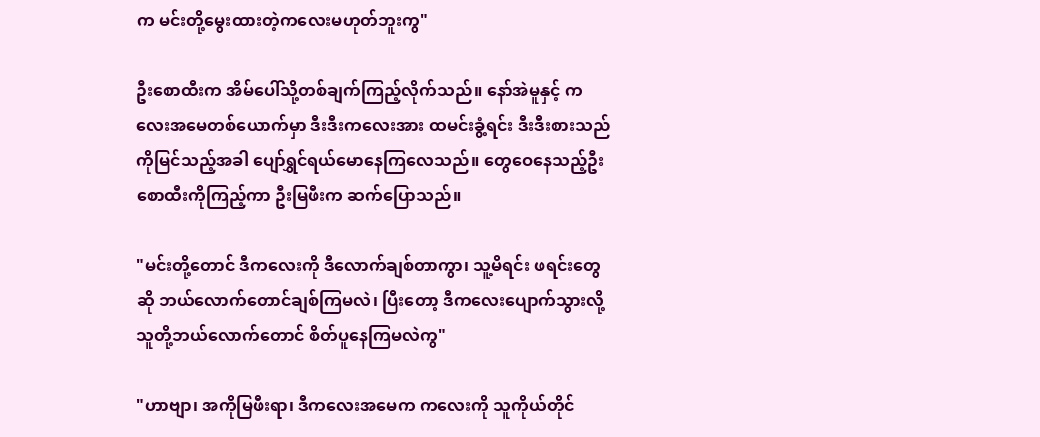က မင်းတို့မွေးထားတဲ့ကလေးမဟုတ်ဘူးကွ"

ဦးစောထီးက အိမ်ပေါ်သို့တစ်ချက်ကြည့်လိုက်သည်။ နော်အဲမူနှင့် ကလေးအမေတစ်ယောက်မှာ ဒီးဒီးကလေးအား ထမင်းခွံ့ရင်း ဒီးဒီးစားသည်ကိုမြင်သည့်အခါ ပျော်ရွှင်ရယ်မောနေကြလေသည်။ တွေဝေနေသည့်ဦးစောထီးကိုကြည့်ကာ ဦးမြဖီးက ဆက်ပြောသည်။

"မင်းတို့တောင် ဒီကလေးကို ဒီလောက်ချစ်တာကွာ၊ သူ့မိရင်း ဖရင်းတွေဆို ဘယ်လောက်တောင်ချစ်ကြမလဲ၊ ပြီးတော့ ဒီကလေးပျောက်သွားလို့ သူတို့ဘယ်လောက်တောင် စိတ်ပူနေကြမလဲကွ"

"ဟာဗျာ၊ အကိုမြဖီးရာ၊ ဒီကလေးအမေက ကလေးကို သူကိုယ်တိုင်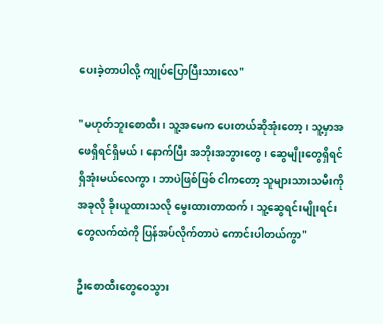ပေးခဲ့တာပါလို့ ကျုပ်ပြောပြီးသားလေ"

"မဟုတ်ဘူးစောထီး၊ သူ့အမေက ပေးတယ်ဆိုအုံးတော့၊ သူ့မှာအဖေရှိရင်ရှိမယ်၊ နောက်ပြီး အဘိုးအဘွားတွေ၊ ဆွေမျိုးတွေရှိရင် ရှိအုံးမယ်လေကွာ၊ ဘာပဲဖြစ်ဖြစ် ငါကတော့ သူများသားသမီးကို အခုလို ခိုးယူထားသလို မွေးထားတာထက်၊ သူ့ဆွေရင်းမျိုးရင်းတွေလက်ထဲကို ပြန်အပ်လိုက်တာပဲ ကောင်းပါတယ်ကွာ"

ဦးစောထီးတွေဝေသွား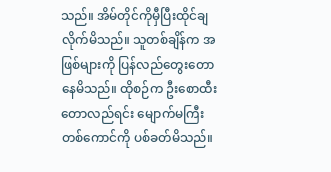သည်။ အိမ်တိုင်ကိုမှီပြီးထိုင်ချလိုက်မိသည်။ သူတစ်ချိန်က အဖြစ်များကို ပြန်လည်တွေးတောနေမိသည်။ ထိုစဉ်က ဦးစောထီးတောလည်ရင်း မျောက်မကြီးတစ်ကောင်ကို ပစ်ခတ်မိသည်။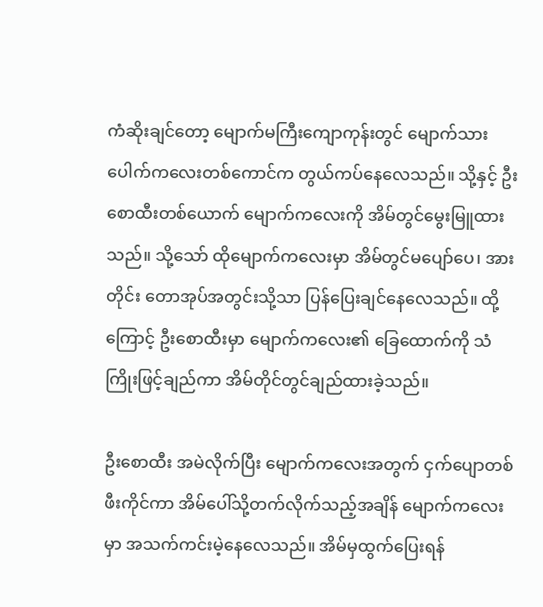ကံဆိုးချင်တော့ မျောက်မကြီးကျောကုန်းတွင် မျောက်သားပေါက်ကလေးတစ်ကောင်က တွယ်ကပ်နေလေသည်။ သို့နှင့် ဦးစောထီးတစ်ယောက် မျောက်ကလေးကို အိမ်တွင်မွေးမြူထားသည်။ သို့သော် ထိုမျောက်ကလေးမှာ အိမ်တွင်မပျော်ပေ၊ အားတိုင်း တောအုပ်အတွင်းသို့သာ ပြန်ပြေးချင်နေလေသည်။ ထို့ကြောင့် ဦးစောထီးမှာ မျောက်ကလေး၏ ခြေထောက်ကို သံကြိုးဖြင့်ချည်ကာ အိမ်တိုင်တွင်ချည်ထားခဲ့သည်။

ဦးစောထီး အမဲလိုက်ပြီး မျောက်ကလေးအတွက် ငှက်ပျောတစ်ဖီးကိုင်ကာ အိမ်ပေါ်သို့တက်လိုက်သည့်အချိန် မျောက်ကလေးမှာ အသက်ကင်းမဲ့နေလေသည်။ အိမ်မှထွက်ပြေးရန်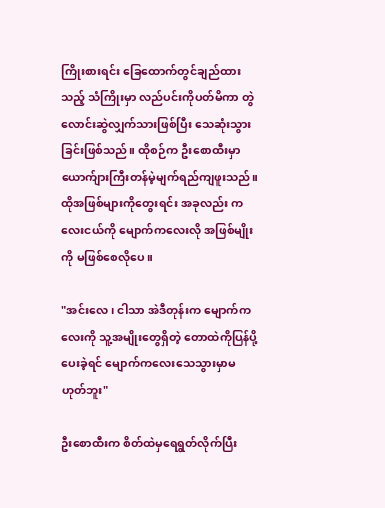ကြိုးစားရင်း ခြေထောက်တွင်ချည်ထားသည့် သံကြိုးမှာ လည်ပင်းကိုပတ်မိကာ တွဲလောင်းဆွဲလျှက်သားဖြစ်ပြီး သေဆုံးသွားခြင်းဖြစ်သည်။ ထိုစဉ်က ဦးစောထီးမှာ ယောက်ျားကြီးတန်မဲ့မျက်ရည်ကျဖူးသည်။ ထိုအဖြစ်များကိုတွေးရင်း အခုလည်း ကလေးငယ်ကို မျောက်ကလေးလို အဖြစ်မျိုးကို မဖြစ်စေလိုပေ။

"အင်းလေ၊ ငါသာ အဲဒီတုန်းက မျောက်ကလေးကို သူ့အမျိုးတွေရှိတဲ့ တောထဲကိုပြန်ပို့ပေးခဲ့ရင် မျောက်ကလေးသေသွားမှာမဟုတ်ဘူး"

ဦးစောထီးက စိတ်ထဲမှရေရွတ်လိုက်ပြီး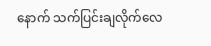နောက် သက်ပြင်းချလိုက်လေ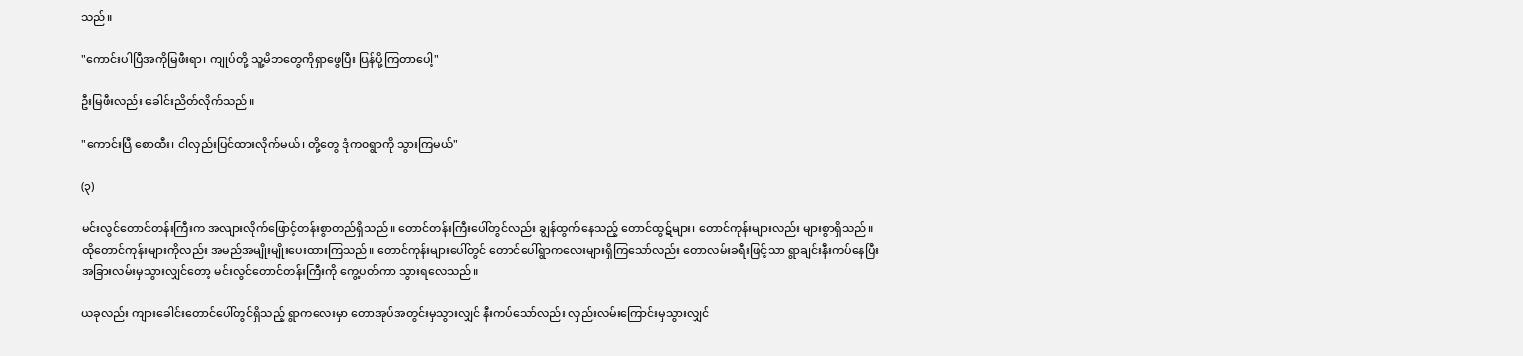သည်။

"ကောင်းပါပြီအကိုမြဖီးရာ၊ ကျုပ်တို့ သူ့မိဘတွေကိုရှာဖွေပြီး ပြန်ပို့ကြတာပေါ့"

ဦးမြဖီးလည်း ခေါင်းညိတ်လိုက်သည်။

"ကောင်းပြီ စောထီး၊ ငါလှည်းပြင်ထားလိုက်မယ်၊ တို့တွေ ဒုံက၀ရွာကို သွားကြမယ်"

(၃)

မင်းလွင်တောင်တန်းကြီးက အလျားလိုက်ဖြောင့်တန်းစွာတည်ရှိသည်။ တောင်တန်းကြီးပေါ်တွင်လည်း ချွန်ထွက်နေသည့် တောင်ထွဋ်များ၊ တောင်ကုန်းများလည်း များစွာရှိသည်။ ထိုတောင်ကုန်းများကိုလည်း အမည်အမျိုးမျိုးပေးထားကြသည်။ တောင်ကုန်းများပေါ်တွင် တောင်ပေါ်ရွာကလေးများရှိကြသော်လည်း တောလမ်းခရီးဖြင့်သာ ရွာချင်းနီးကပ်နေပြီး အခြားလမ်းမှသွားလျှင်တော့ မင်းလွင်တောင်တန်းကြီးကို ကွေ့ပတ်ကာ သွားရလေသည်။

ယခုလည်း ကျားခေါင်းတောင်ပေါ်တွင်ရှိသည့် ရွာကလေးမှာ တောအုပ်အတွင်းမှသွားလျှင် နီးကပ်သော်လည်း လှည်းလမ်းကြောင်းမှသွားလျှင်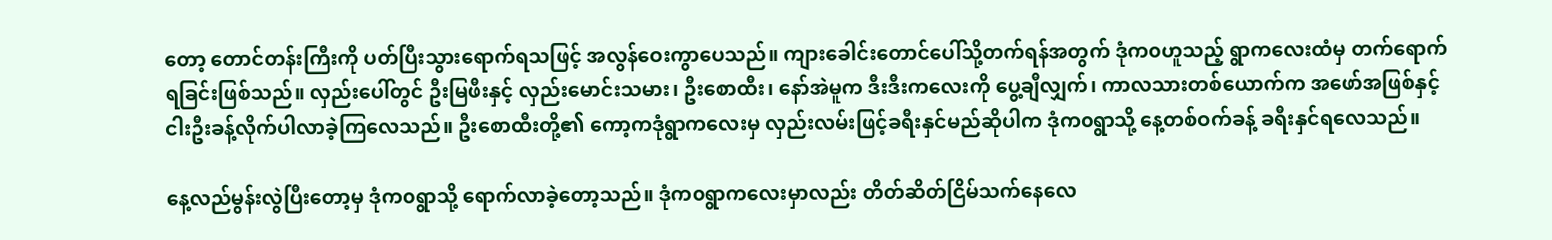တော့ တောင်တန်းကြီးကို ပတ်ပြီးသွားရောက်ရသဖြင့် အလွန်ဝေးကွာပေသည်။ ကျားခေါင်းတောင်ပေါ်သို့တက်ရန်အတွက် ဒုံက၀ဟူသည့် ရွာကလေးထံမှ တက်ရောက်ရခြင်းဖြစ်သည်။ လှည်းပေါ်တွင် ဦးမြဖီးနှင့် လှည်းမောင်းသမား၊ ဦးစောထီး၊ နော်အဲမူက ဒီးဒီးကလေးကို ပွေ့ချီလျှက်၊ ကာလသားတစ်ယောက်က အဖော်အဖြစ်နှင့် ငါးဦးခန့်လိုက်ပါလာခဲ့ကြလေသည်။ ဦးစောထီးတို့၏ ကော့ကဒုံရွာကလေးမှ လှည်းလမ်းဖြင့်ခရီးနှင်မည်ဆိုပါက ဒုံက၀ရွာသို့ နေ့တစ်ဝက်ခန့် ခရီးနှင်ရလေသည်။

နေ့လည်မွန်းလွဲပြီးတော့မှ ဒုံက၀ရွာသို့ ရောက်လာခဲ့တော့သည်။ ဒုံက၀ရွာကလေးမှာလည်း တိတ်ဆိတ်ငြိမ်သက်နေလေ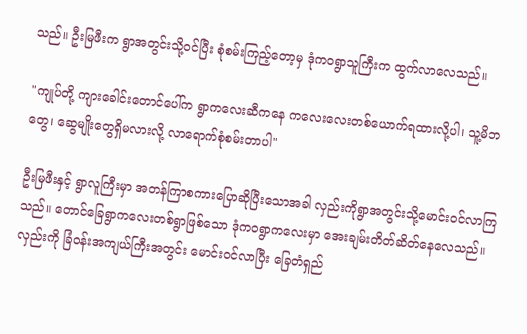သည်။ ဦးမြဖီးက ရွာအတွင်းသို့ဝင်ပြီး စုံစမ်းကြည့်တော့မှ ဒုံက၀ရွာသူကြီးက ထွက်လာလေသည်။

"ကျုပ်တို့ ကျားခေါင်းတောင်ပေါ်က ရွာကလေးဆီကနေ ကလေးလေးတစ်ယောက်ရထားလို့ပါ၊ သူ့မိဘတွေ၊ ဆွေမျိုးတွေရှိမလားလို့ လာရောက်စုံစမ်းတာပါ"

ဦးမြဖီးနှင့် ရွာလူကြီးမှာ အတန်ကြာစကားပြောဆိုပြီးသောအခါ လှည်းကိုရွာအတွင်းသို့မောင်းဝင်လာကြသည်။ တောင်ခြေရွာကလေးတစ်ရွာဖြစ်သော ဒုံက၀ရွာကလေးမှာ အေးချမ်းတိတ်ဆိတ်နေလေသည်။ လှည်းကို ခြံဝန်းအကျယ်ကြီးအတွင်း မောင်းဝင်လာပြီး ခြေတံရှည်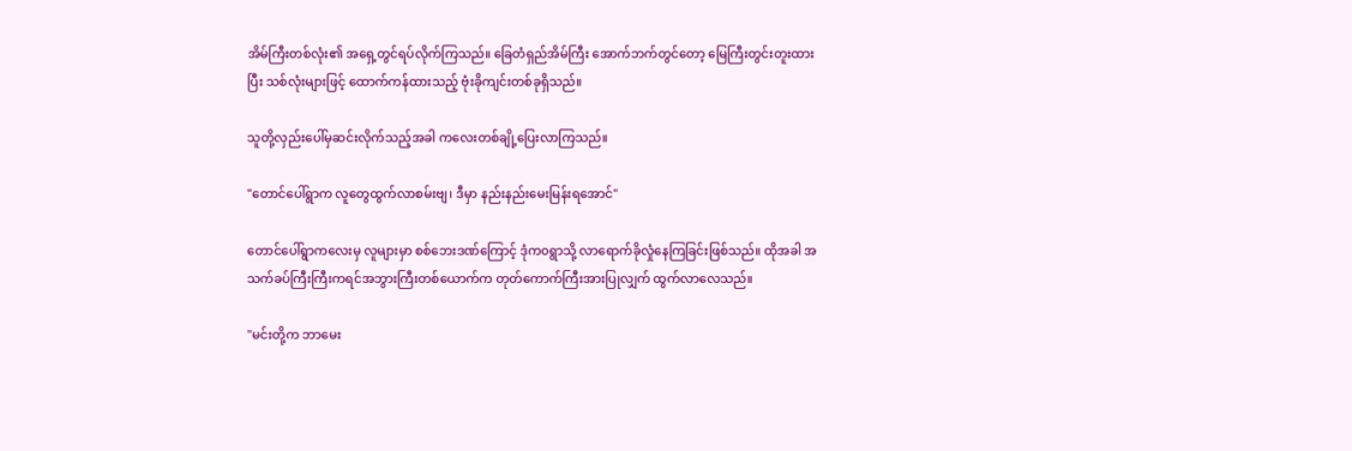အိမ်ကြီးတစ်လုံး၏ အရှေ့တွင်ရပ်လိုက်ကြသည်။ ခြေတံရှည်အိမ်ကြီး အောက်ဘက်တွင်တော့ မြေကြီးတွင်းတူးထားပြီး သစ်လုံးများဖြင့် ထောက်ကန်ထားသည့် ဗုံးခိုကျင်းတစ်ခုရှိသည်။

သူတို့လှည်းပေါ်မှဆင်းလိုက်သည့်အခါ ကလေးတစ်ချို့ပြေးလာကြသည်။

"တောင်ပေါ်ရွာက လူတွေထွက်လာစမ်းဗျ၊ ဒီမှာ နည်းနည်းမေးမြန်းရအောင်"

တောင်ပေါ်ရွာကလေးမှ လူများမှာ စစ်ဘေးဒဏ်ကြောင့် ဒုံက၀ရွာသို့ လာရောက်ခိုလှုံနေကြခြင်းဖြစ်သည်။ ထိုအခါ အသက်ခပ်ကြီးကြီးကရင်အဘွားကြီးတစ်ယောက်က တုတ်ကောက်ကြီးအားပြုလျှက် ထွက်လာလေသည်။

"မင်းတို့က ဘာမေး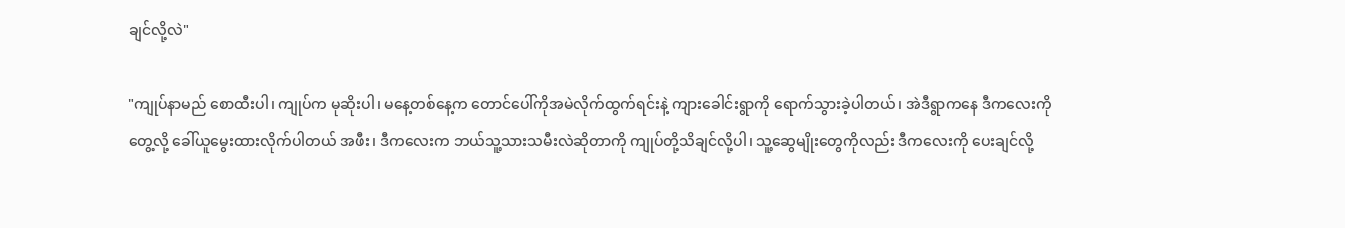ချင်လို့လဲ"

"ကျုပ်နာမည် စောထီးပါ၊ ကျုပ်က မုဆိုးပါ၊ မနေ့တစ်နေ့က တောင်ပေါ်ကိုအမဲလိုက်ထွက်ရင်းနဲ့ ကျားခေါင်းရွာကို ရောက်သွားခဲ့ပါတယ်၊ အဲဒီရွာကနေ ဒီကလေးကိုတွေ့လို့ ခေါ်ယူမွေးထားလိုက်ပါတယ် အဖီး၊ ဒီကလေးက ဘယ်သူ့သားသမီးလဲဆိုတာကို ကျုပ်တို့သိချင်လို့ပါ၊ သူ့ဆွေမျိုးတွေကိုလည်း ဒီကလေးကို ပေးချင်လို့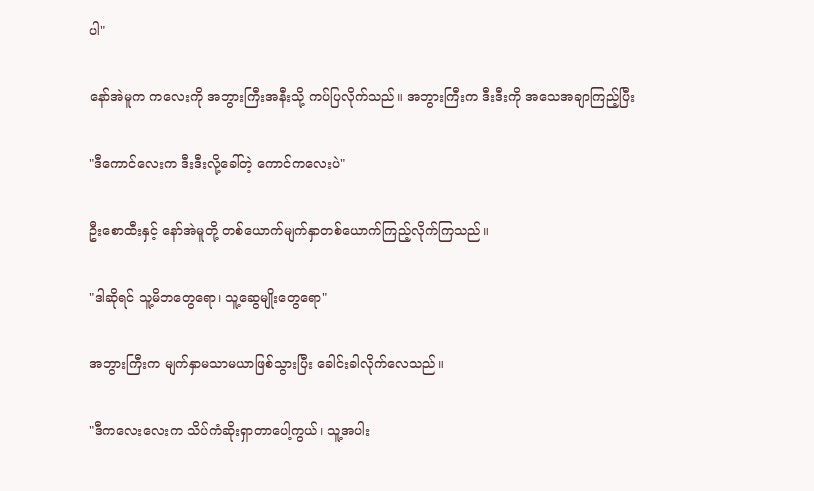ပါ"

နော်အဲမူက ကလေးကို အဘွားကြီးအနီးသို့ ကပ်ပြလိုက်သည်။ အဘွားကြီးက ဒီးဒီးကို အသေအချာကြည့်ပြီး

"ဒီကောင်လေးက ဒီးဒီးလို့ခေါ်တဲ့ ကောင်ကလေးပဲ"

ဦးစောထီးနှင့် နော်အဲမူတို့ တစ်ယောက်မျက်နှာတစ်ယောက်ကြည့်လိုက်ကြသည်။

"ဒါဆိုရင် သူ့မိဘတွေရော၊ သူ့ဆွေမျိုးတွေရော"

အဘွားကြီးက မျက်နှာမသာမယာဖြစ်သွားပြီး ခေါင်းခါလိုက်လေသည်။

"ဒီကလေးလေးက သိပ်ကံဆိုးရှာတာပေါ့ကွယ်၊ သူ့အပါး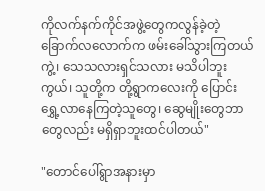ကိုလက်နက်ကိုင်အဖွဲ့တွေကလွန်ခဲ့တဲ့ ခြောက်လလောက်က ဖမ်းခေါ်သွားကြတယ်ကွဲ့၊ သေသလားရှင်သလား မသိပါဘူးကွယ်၊ သူတို့က တို့ရွာကလေးကို ပြောင်းရွှေ့လာနေကြတဲ့သူတွေ၊ ဆွေမျိုးတွေဘာတွေလည်း မရှိရှာဘူးထင်ပါတယ်"

"တောင်ပေါ်ရွာအနားမှာ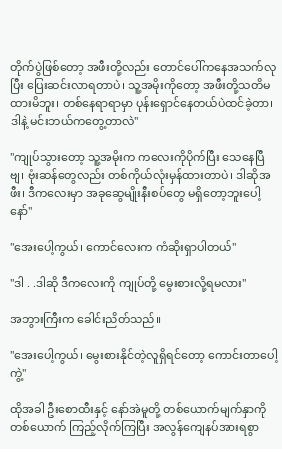တိုက်ပွဲဖြစ်တော့ အဖီးတို့လည်း တောင်ပေါ်ကနေအသက်လုပြီး ပြေးဆင်းလာရတာပဲ၊ သူ့အမိုးကိုတော့ အဖီးတို့သတိမထားမိဘူး၊ တစ်နေရာရာမှာ ပုန်းရှောင်နေတယ်ပဲထင်ခဲ့တာ၊ ဒါနဲ့ မင်းဘယ်ကတွေ့တာလဲ"

"ကျုပ်သွားတော့ သူ့အမိုးက ကလေးကိုပိုက်ပြီး သေနေပြီဗျ၊ ဗုံးဆန်တွေလည်း တစ်ကိုယ်လုံးမှန်ထားတာပဲ၊ ဒါဆိုအဖီး၊ ဒီကလေးမှာ အခုဆွေမျိုးနီးစပ်တွေ မရှိတော့ဘူးပေါ့နော်"

"အေးပေါ့ကွယ်၊ ကောင်လေးက ကံဆိုးရှာပါတယ်"

"ဒါ . .ဒါဆို ဒီကလေးကို ကျုပ်တို့ မွေးစားလို့ရမလား"

အဘွားကြီးက ခေါင်းညိတ်သည်။

"အေးပေါ့ကွယ်၊ မွေးစားနိုင်တဲ့လူရှိရင်တော့ ကောင်းတာပေါ့ကွဲ့"

ထိုအခါ ဦးစောထီးနှင့် နော်အဲမူတို့ တစ်ယောက်မျက်နှာကိုတစ်ယောက် ကြည့်လိုက်ကြပြီး အလွန်ကျေနပ်အားရစွာ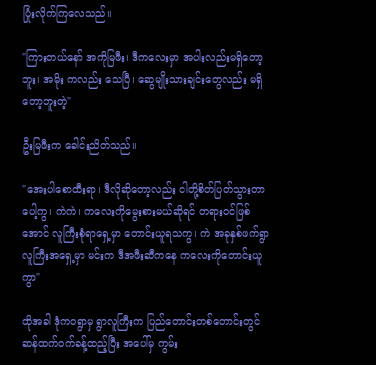ပြုံးလိုက်ကြလေသည်။

"ကြားတယ်နော် အကိုမြဖီး၊ ဒီကလေးမှာ အပါးလည်းမရှိတော့ဘူး၊ အမိုး ကလည်း သေပြီ၊ ဆွေမျိုးသားချင်းတွေလည်း မရှိတော့ဘူးတဲ့"

ဦးမြဖီးက ခေါင်းညိတ်သည်။

"အေးပါစောထီးရာ၊ ဒီလိုဆိုတော့လည်း ငါတို့စိတ်ပြတ်သွားတာပေါ့ကွ၊ ကဲကဲ၊ ကလေးကိုမွေးစားမယ်ဆိုရင် တရားဝင်ဖြစ်အောင် လူကြီးစုံရာရှေ့မှာ တောင်းယူရသကွ၊ ကဲ အခုနှစ်ဖက်ရွာလူကြီးအရှေ့မှာ မင်းက ဒီအဖီးဆီကနေ ကလေးကိုတောင်းယူကွာ"

ထိုအခါ ဒုံက၀ရွာမှ ရွာလူကြီးက ပြည်တောင်းတစ်တောင်းတွင် ဆန်ထက်ဝက်ခန့်ထည့်ပြီး အပေါ်မှ ကွမ်း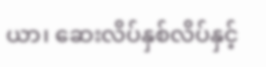ယာ၊ ဆေးလိပ်နှစ်လိပ်နှင့်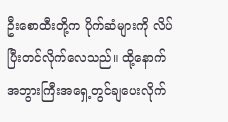ဦးစောထီးတို့က ပိုက်ဆံများကို လိပ်ပြီးတင်လိုက်လေသည်။ ထို့နောက် အဘွားကြီးအရှေ့တွင်ချပေးလိုက်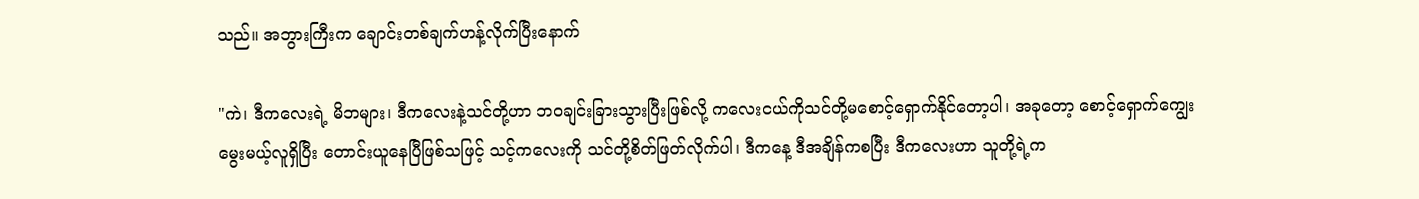သည်။ အဘွားကြီးက ချောင်းတစ်ချက်ဟန့်လိုက်ပြီးနောက်

"ကဲ၊ ဒီကလေးရဲ့ မိဘများ၊ ဒီကလေးနဲ့သင်တို့ဟာ ဘ၀ချင်းခြားသွားပြီးဖြစ်လို့ ကလေးငယ်ကိုသင်တို့မစောင့်ရှောက်နိုင်တော့ပါ၊ အခုတော့ စောင့်ရှောက်ကျွေးမွေးမယ့်လူရှိပြီး တောင်းယူနေပြီဖြစ်သဖြင့် သင့်ကလေးကို သင်တို့စိတ်ဖြတ်လိုက်ပါ၊ ဒီကနေ့ ဒီအချိန်ကစပြီး ဒီကလေးဟာ သူတို့ရဲ့က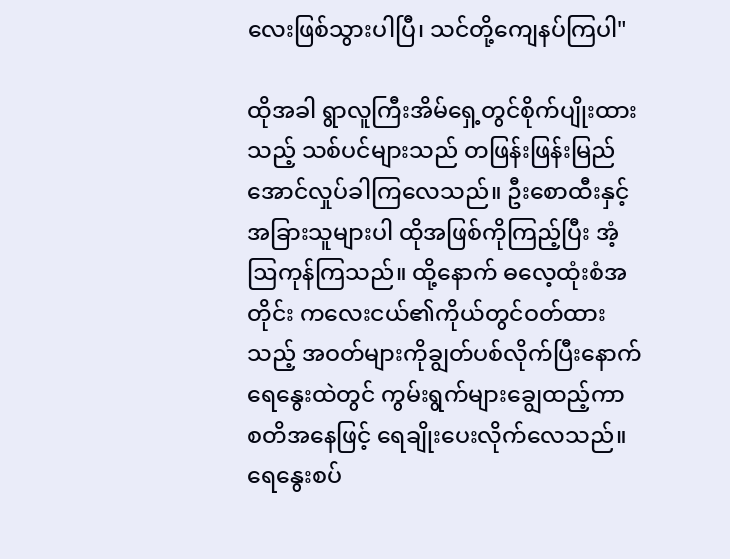လေးဖြစ်သွားပါပြီ၊ သင်တို့ကျေနပ်ကြပါ"

ထိုအခါ ရွာလူကြီးအိမ်ရှေ့တွင်စိုက်ပျိုးထားသည့် သစ်ပင်များသည် တဖြန်းဖြန်းမြည်အောင်လှုပ်ခါကြလေသည်။ ဦးစောထီးနှင့် အခြားသူများပါ ထိုအဖြစ်ကိုကြည့်ပြီး အံ့ဩကုန်ကြသည်။ ထို့နောက် ဓလေ့ထုံးစံအတိုင်း ကလေးငယ်၏ကိုယ်တွင်ဝတ်ထားသည့် အဝတ်များကိုချွတ်ပစ်လိုက်ပြီးနောက် ရေနွေးထဲတွင် ကွမ်းရွက်များချွေထည့်ကာ စတိအနေဖြင့် ရေချိုးပေးလိုက်လေသည်။ ရေနွေးစပ်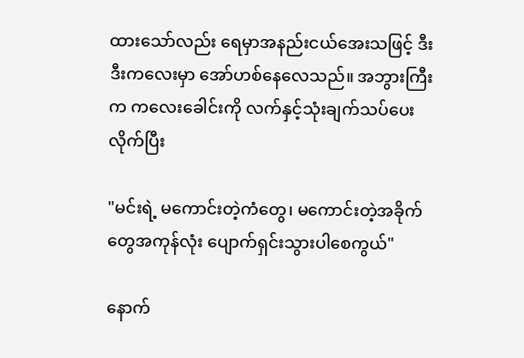ထားသော်လည်း ရေမှာအနည်းငယ်အေးသဖြင့် ဒီးဒီးကလေးမှာ အော်ဟစ်နေလေသည်။ အဘွားကြီးက ကလေးခေါင်းကို လက်နှင့်သုံးချက်သပ်ပေးလိုက်ပြီး

"မင်းရဲ့ မကောင်းတဲ့ကံတွေ၊ မကောင်းတဲ့အခိုက်တွေအကုန်လုံး ပျောက်ရှင်းသွားပါစေကွယ်"

နောက်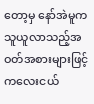တော့မှ နော်အဲမူက သူယူလာသည့်အဝတ်အစားများဖြင့် ကလေးငယ်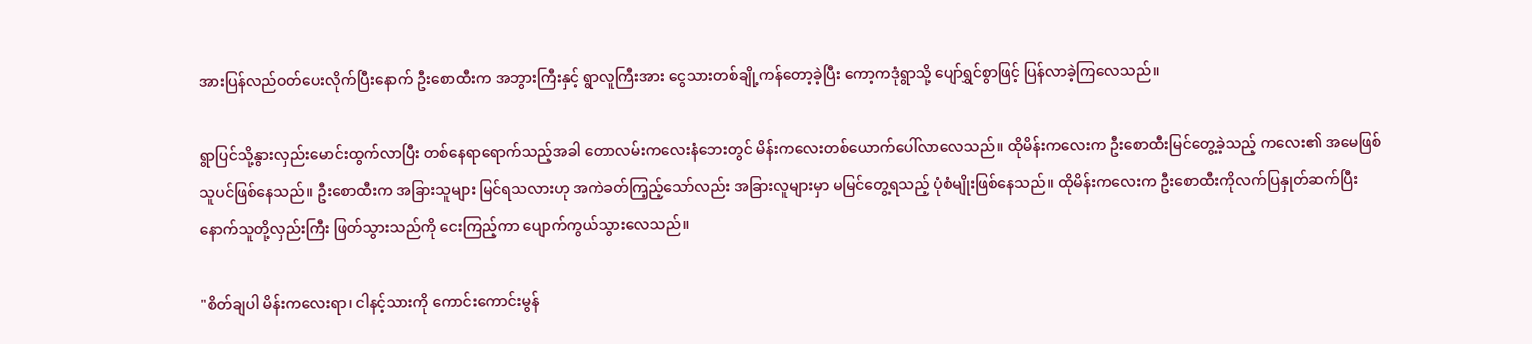အားပြန်လည်ဝတ်ပေးလိုက်ပြီးနောက် ဦးစောထီးက အဘွားကြီးနှင့် ရွာလူကြီးအား ငွေသားတစ်ချို့ကန်တော့ခဲ့ပြီး ကော့ကဒုံရွာသို့ ပျော်ရွှင်စွာဖြင့် ပြန်လာခဲ့ကြလေသည်။

ရွာပြင်သို့နွားလှည်းမောင်းထွက်လာပြီး တစ်နေရာရောက်သည့်အခါ တောလမ်းကလေးနံဘေးတွင် မိန်းကလေးတစ်ယောက်ပေါ်လာလေသည်။ ထိုမိန်းကလေးက ဦးစောထီးမြင်တွေ့ခဲ့သည့် ကလေး၏ အမေဖြစ်သူပင်ဖြစ်နေသည်။ ဦးစောထီးက အခြားသူများ မြင်ရသလားဟု အကဲခတ်ကြ့ည့်သော်လည်း အခြားလူများမှာ မမြင်တွေ့ရသည့် ပုံစံမျိုးဖြစ်နေသည်။ ထိုမိန်းကလေးက ဦးစောထီးကိုလက်ပြနှုတ်ဆက်ပြီးနောက်သူတို့လှည်းကြီး ဖြတ်သွားသည်ကို ငေးကြည့်ကာ ပျောက်ကွယ်သွားလေသည်။

"စိတ်ချပါ မိန်းကလေးရာ၊ ငါနင့်သားကို ကောင်းကောင်းမွန်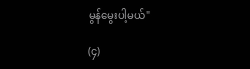မွန်မွေးပါ့မယ်"

(၄)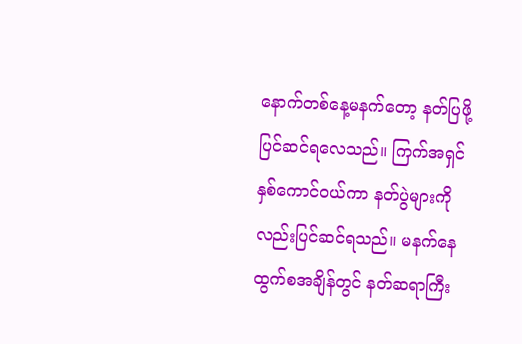နောက်တစ်နေ့မနက်တော့ နတ်ပြဖို့ပြင်ဆင်ရလေသည်။ ကြက်အရှင်နှစ်ကောင်ဝယ်ကာ နတ်ပွဲများကိုလည်းပြင်ဆင်ရသည်။ မနက်နေထွက်စအချိန်တွင် နတ်ဆရာကြီး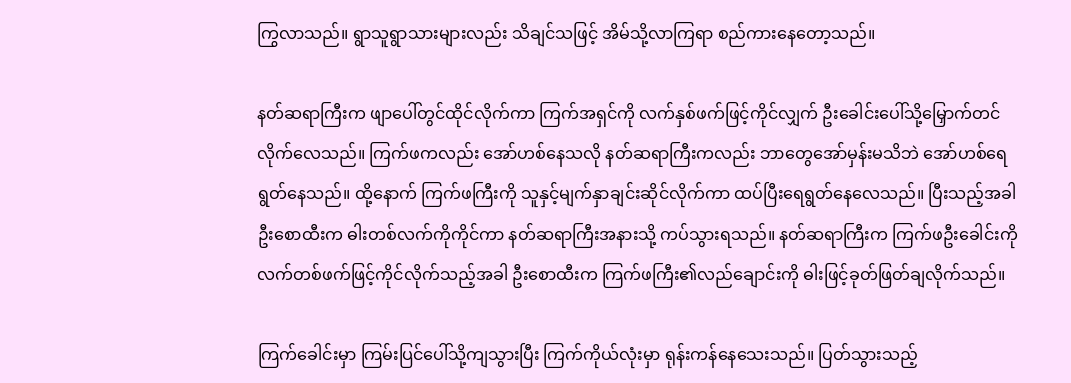ကြွလာသည်။ ရွာသူရွာသားများလည်း သိချင်သဖြင့် အိမ်သို့လာကြရာ စည်ကားနေတော့သည်။

နတ်ဆရာကြီးက ဖျာပေါ်တွင်ထိုင်လိုက်ကာ ကြက်အရှင်ကို လက်နှစ်ဖက်ဖြင့်ကိုင်လျှက် ဦးခေါင်းပေါ်သို့မြှောက်တင်လိုက်လေသည်။ ကြက်ဖကလည်း အော်ဟစ်နေသလို နတ်ဆရာကြီးကလည်း ဘာတွေအော်မှန်းမသိဘဲ အော်ဟစ်ရေရွတ်နေသည်။ ထို့နောက် ကြက်ဖကြီးကို သူနှင့်မျက်နှာချင်းဆိုင်လိုက်ကာ ထပ်ပြီးရေရွတ်နေလေသည်။ ပြီးသည့်အခါ ဦးစောထီးက ဓါးတစ်လက်ကိုကိုင်ကာ နတ်ဆရာကြီးအနားသို့ ကပ်သွားရသည်။ နတ်ဆရာကြီးက ကြက်ဖဦးခေါင်းကို လက်တစ်ဖက်ဖြင့်ကိုင်လိုက်သည့်အခါ ဦးစောထီးက ကြက်ဖကြီး၏လည်ချောင်းကို ဓါးဖြင့်ခုတ်ဖြတ်ချလိုက်သည်။

ကြက်ခေါင်းမှာ ကြမ်းပြင်ပေါ်သို့ကျသွားပြီး ကြက်ကိုယ်လုံးမှာ ရုန်းကန်နေသေးသည်။ ပြတ်သွားသည့်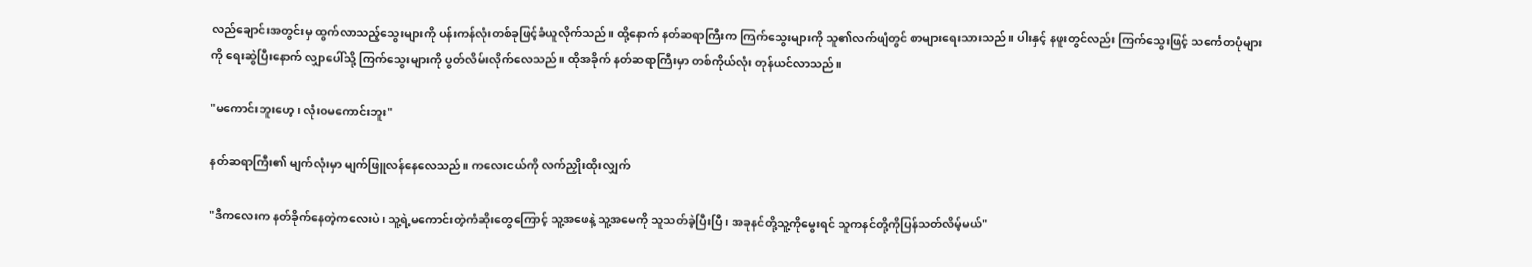လည်ချောင်းအတွင်းမှ ထွက်လာသည့်သွေးများကို ပန်းကန်လုံးတစ်ခုဖြင့်ခံယူလိုက်သည်။ ထို့နောက် နတ်ဆရာကြီးက ကြက်သွေးများကို သူ၏လက်ဖျံတွင် စာများရေးသားသည်။ ပါးနှင့် နဖူးတွင်လည်း ကြက်သွေးဖြင့် သင်္ကေတပုံများကို ရေးဆွဲပြီးနောက် လျှာပေါ်သို့ ကြက်သွေးများကို ပွတ်လိမ်းလိုက်လေသည်။ ထိုအခိုက် နတ်ဆရာကြီးမှာ တစ်ကိုယ်လုံး တုန်ယင်လာသည်။

"မကောင်းဘူးဟေ့၊ လုံး၀မကောင်းဘူး"

နတ်ဆရာကြီး၏ မျက်လုံးမှာ မျက်ဖြူလန်နေလေသည်။ ကလေးငယ်ကို လက်ညှိုးထိုးလျှက်

"ဒီကလေးက နတ်ခိုက်နေတဲ့ကလေးပဲ၊ သူ့ရဲ့မကောင်းတဲ့ကံဆိုးတွေကြောင့် သူ့အဖေနဲ့ သူ့အမေကို သူသတ်ခဲ့ပြီးပြီ၊ အခုနင်တို့သူ့ကိုမွေးရင် သူကနင်တို့ကိုပြန်သတ်လိမ့်မယ်"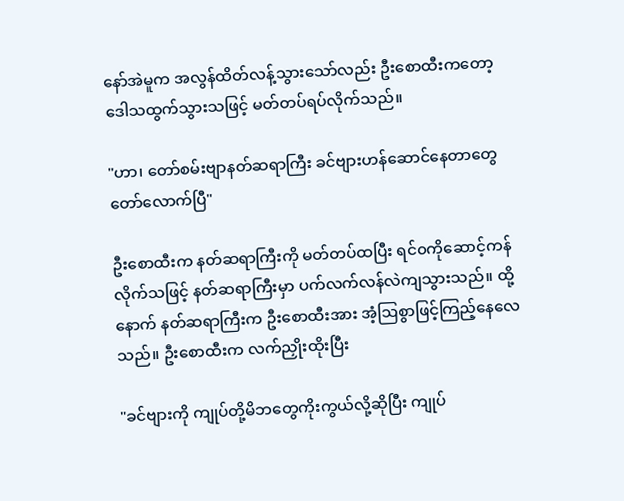နော်အဲမူက အလွန်ထိတ်လန့်သွားသော်လည်း ဦးစောထီးကတော့ ဒေါသထွက်သွားသဖြင့် မတ်တပ်ရပ်လိုက်သည်။

"ဟာ၊ တော်စမ်းဗျာနတ်ဆရာကြီး ခင်ဗျားဟန်ဆောင်နေတာတွေ တော်လောက်ပြီ"

ဦးစောထီးက နတ်ဆရာကြီးကို မတ်တပ်ထပြီး ရင်၀ကိုဆောင့်ကန်လိုက်သဖြင့် နတ်ဆရာကြီးမှာ ပက်လက်လန်လဲကျသွားသည်။ ထို့နောက် နတ်ဆရာကြီးက ဦးစောထီးအား အံ့ဩစွာဖြင့်ကြည့်နေလေသည်။ ဦးစောထီးက လက်ညှိုးထိုးပြီး

"ခင်ဗျားကို ကျုပ်တို့မိဘတွေကိုးကွယ်လို့ဆိုပြီး ကျုပ်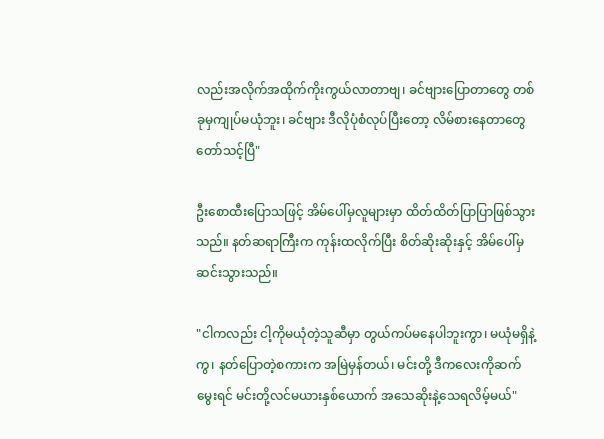လည်းအလိုက်အထိုက်ကိုးကွယ်လာတာဗျ၊ ခင်ဗျားပြောတာတွေ တစ်ခုမှကျုပ်မယုံဘူး၊ ခင်ဗျား ဒီလိုပုံစံလုပ်ပြီးတော့ လိမ်စားနေတာတွေ တော်သင့်ပြီ"

ဦးစောထီးပြောသဖြင့် အိမ်ပေါ်မှလူများမှာ ထိတ်ထိတ်ပြာပြာဖြစ်သွားသည်။ နတ်ဆရာကြီးက ကုန်းထလိုက်ပြီး စိတ်ဆိုးဆိုးနှင့် အိမ်ပေါ်မှဆင်းသွားသည်။

"ငါကလည်း ငါ့ကိုမယုံတဲ့သူဆီမှာ တွယ်ကပ်မနေပါဘူးကွာ၊ မယုံမရှိနဲ့ကွ၊ နတ်ပြောတဲ့စကားက အမြဲမှန်တယ်၊ မင်းတို့ ဒီကလေးကိုဆက်မွေးရင် မင်းတို့လင်မယားနှစ်ယောက် အသေဆိုးနဲ့သေရလိမ့်မယ်"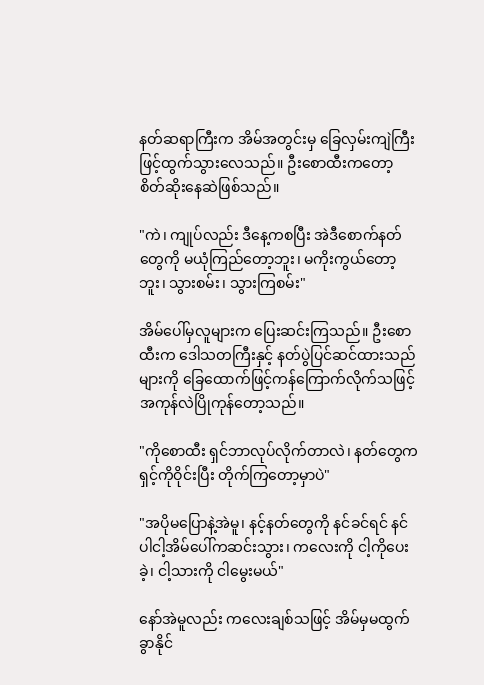နတ်ဆရာကြီးက အိမ်အတွင်းမှ ခြေလှမ်းကျဲကြီးဖြင့်ထွက်သွားလေသည်။ ဦးစောထီးကတော့ စိတ်ဆိုးနေဆဲဖြစ်သည်။

"ကဲ၊ ကျုပ်လည်း ဒီနေ့ကစပြီး အဲဒီစောက်နတ်တွေကို မယုံကြည်တော့ဘူး၊ မကိုးကွယ်တော့ဘူး၊ သွားစမ်း၊ သွားကြစမ်း"

အိမ်ပေါ်မှလူများက ပြေးဆင်းကြသည်။ ဦးစောထီးက ဒေါသတကြီးနှင့် နတ်ပွဲပြင်ဆင်ထားသည်များကို ခြေထောက်ဖြင့်ကန်ကြောက်လိုက်သဖြင့် အကုန်လဲပြိုကုန်တော့သည်။

"ကိုစောထီး ရှင်ဘာလုပ်လိုက်တာလဲ၊ နတ်တွေက ရှင့်ကိုဝိုင်းပြီး တိုက်ကြတော့မှာပဲ"

"အပိုမပြောနဲ့အဲမူ၊ နင့်နတ်တွေကို နင်ခင်ရင် နင်ပါငါ့အိမ်ပေါ်ကဆင်းသွား၊ ကလေးကို ငါ့ကိုပေးခဲ့၊ ငါ့သားကို ငါမွေးမယ်"

နော်အဲမူလည်း ကလေးချစ်သဖြင့် အိမ်မှမထွက်ခွာနိုင်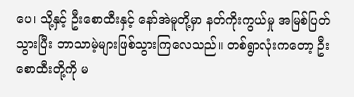ပေ၊ သို့နှင့် ဦးစောထီးနှင့် နော်အဲမူတို့မှာ နတ်ကိုးကွယ်မှု အမြစ်ပြတ်သွားပြီး ဘာသာမဲ့များဖြစ်သွားကြလေသည်။ တစ်ရွာလုံးကတော့ ဦးစောထီးတို့ကို မ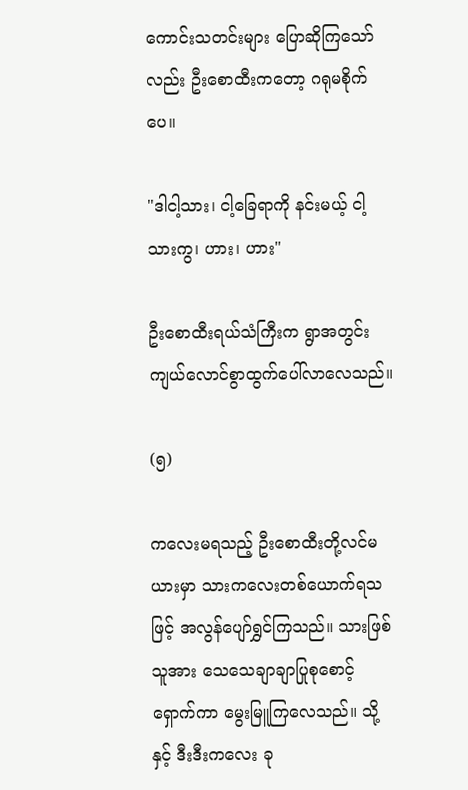ကောင်းသတင်းများ ပြောဆိုကြသော်လည်း ဦးစောထီးကတော့ ဂရုမစိုက်ပေ။

"ဒါငါ့သား၊ ငါ့ခြေရာကို နင်းမယ့် ငါ့သားကွ၊ ဟား၊ ဟား"

ဦးစောထီးရယ်သံကြီးက ရွာအတွင်း ကျယ်လောင်စွာထွက်ပေါ်လာလေသည်။

(၅)

ကလေးမရသည့် ဦးစောထီးတို့လင်မယားမှာ သားကလေးတစ်ယောက်ရသဖြင့် အလွန်ပျော်ရွှင်ကြသည်။ သားဖြစ်သူအား သေသေချာချာပြုစုစောင့်ရှောက်ကာ မွေးမြူကြလေသည်။ သို့နှင့် ဒီးဒီးကလေး ခု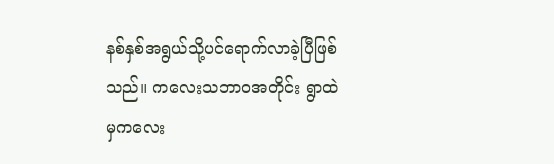နစ်နှစ်အရွယ်သို့ပင်ရောက်လာခဲ့ပြီဖြစ်သည်။ ကလေးသဘာ၀အတိုင်း ရွာထဲမှကလေး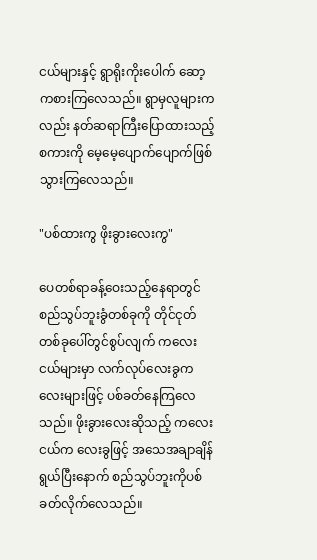ငယ်များနှင့် ရွာရိုးကိုးပေါက် ဆော့ကစားကြလေသည်။ ရွာမှလူများကလည်း နတ်ဆရာကြီးပြောထားသည့် စကားကို မေ့မေ့ပျောက်ပျောက်ဖြစ်သွားကြလေသည်။

"ပစ်ထားကွ ဖိုးခွားလေးကွ"

ပေတစ်ရာခန့်ဝေးသည့်နေရာတွင် စည်သွပ်ဘူးခွံတစ်ခုကို တိုင်ငုတ်တစ်ခုပေါ်တွင်စွပ်လျက် ကလေးငယ်များမှာ လက်လုပ်လေးခွကလေးများဖြင့် ပစ်ခတ်နေကြလေသည်။ ဖိုးခွားလေးဆိုသည့် ကလေးငယ်က လေးခွဖြင့် အသေအချာချိန်ရွယ်ပြီးနောက် စည်သွပ်ဘူးကိုပစ်ခတ်လိုက်လေသည်။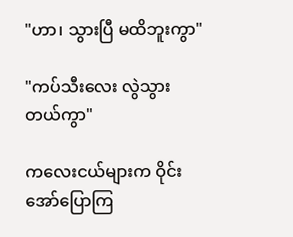"ဟာ၊ သွားပြီ မထိဘူးကွာ"

"ကပ်သီးလေး လွဲသွားတယ်ကွာ"

ကလေးငယ်များက ဝိုင်းအော်ပြောကြ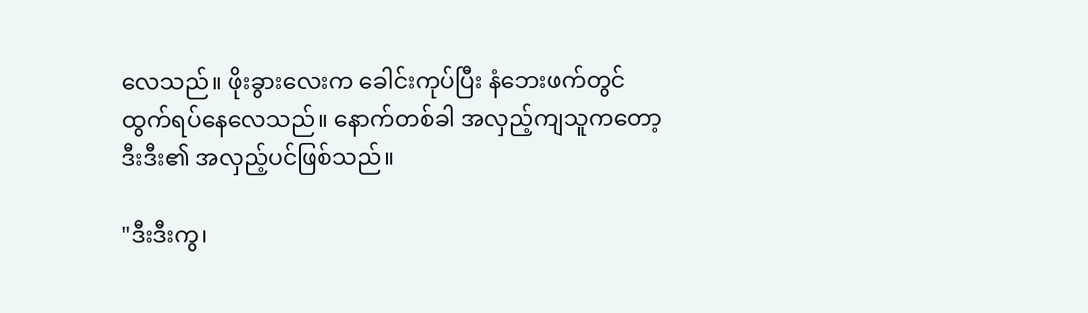လေသည်။ ဖိုးခွားလေးက ခေါင်းကုပ်ပြီး နံဘေးဖက်တွင်ထွက်ရပ်နေလေသည်။ နောက်တစ်ခါ အလှည့်ကျသူကတော့ ဒီးဒီး၏ အလှည့်ပင်ဖြစ်သည်။

"ဒီးဒီးကွ၊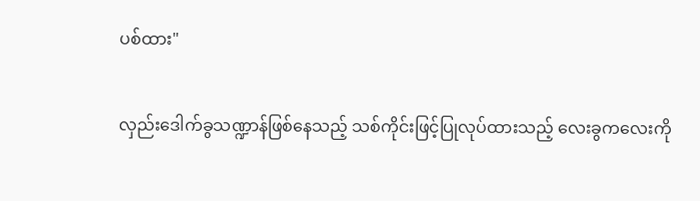ပစ်ထား"

လှည်းဒေါက်ခွသဏ္ဍာန်ဖြစ်နေသည့် သစ်ကိုင်းဖြင့်ပြုလုပ်ထားသည့် လေးခွကလေးကို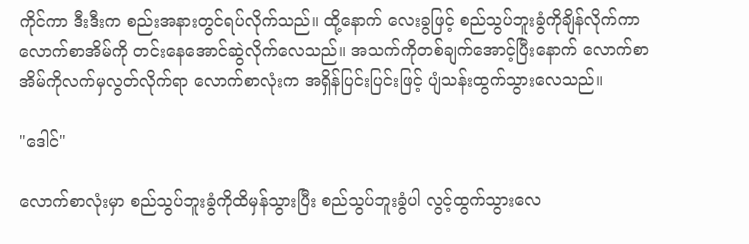ကိုင်ကာ ဒီးဒီးက စည်းအနားတွင်ရပ်လိုက်သည်။ ထို့နောက် လေးခွဖြင့် စည်သွပ်ဘူးခွံကိုချိန်လိုက်ကာ လောက်စာအိမ်ကို တင်းနေအောင်ဆွဲလိုက်လေသည်။ အသက်ကိုတစ်ချက်အောင့်ပြီးနောက် လောက်စာအိမ်ကိုလက်မှလွတ်လိုက်ရာ လောက်စာလုံးက အရှိန်ပြင်းပြင်းဖြင့် ပျံသန်းထွက်သွားလေသည်။

"ဒေါင်"

လောက်စာလုံးမှာ စည်သွပ်ဘူးခွံကိုထိမှန်သွားပြီး စည်သွပ်ဘူးခွံပါ လွင့်ထွက်သွားလေ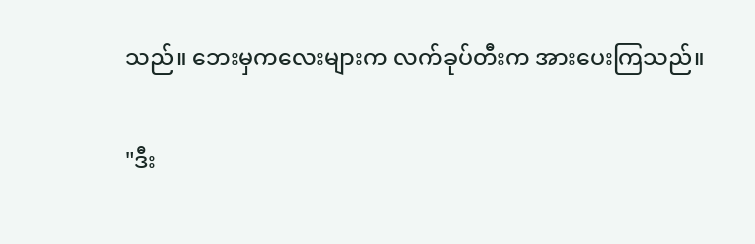သည်။ ဘေးမှကလေးများက လက်ခုပ်တီးက အားပေးကြသည်။

"ဒီး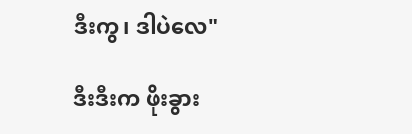ဒီးကွ၊ ဒါပဲလေ"

ဒီးဒီးက ဖိုးခွား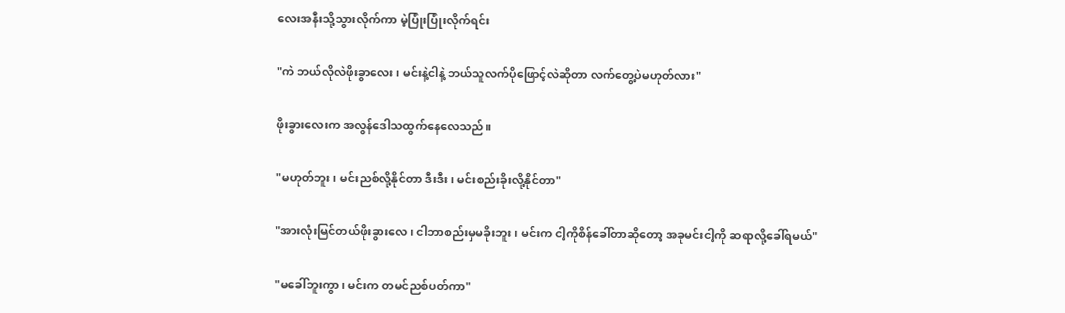လေးအနီးသို့သွားလိုက်ကာ မဲ့ပြုံးပြုံးလိုက်ရင်း

"ကဲ ဘယ်လိုလဲဖိုးခွာလေး၊ မင်းနဲ့ငါနဲ့ ဘယ်သူလက်ပိုဖြောင့်လဲဆိုတာ လက်တွေ့ပဲမဟုတ်လား"

ဖိုးခွားလေးက အလွန်ဒေါသထွက်နေလေသည်။

"မဟုတ်ဘူး၊ မင်းညစ်လို့နိုင်တာ ဒီးဒီး၊ မင်းစည်းခိုးလို့နိုင်တာ"

"အားလုံးမြင်တယ်ဖိုးခွားလေ၊ ငါဘာစည်းမှမခိုးဘူး၊ မင်းက ငါ့ကိုစိန်ခေါ်တာဆိုတော့ အခုမင်းငါ့ကို ဆရာလို့ခေါ်ရမယ်"

"မခေါ်ဘူးကွာ၊ မင်းက တမင်ညစ်ပတ်ကာ"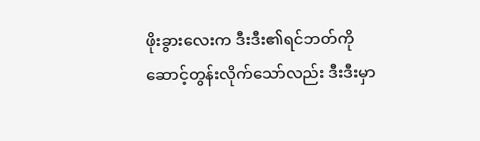ဖိုးခွားလေးက ဒီးဒီး၏ရင်ဘတ်ကိုဆောင့်တွန်းလိုက်သော်လည်း ဒီးဒီးမှာ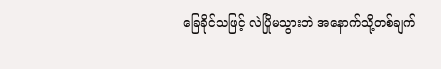ခြေခိုင်သဖြင့် လဲပြိုမသွားဘဲ အနောက်သို့တစ်ချက်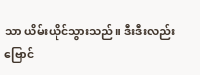သာ ယိမ်းယိုင်သွားသည်။ ဒီးဒီးလည်း ဗြောင်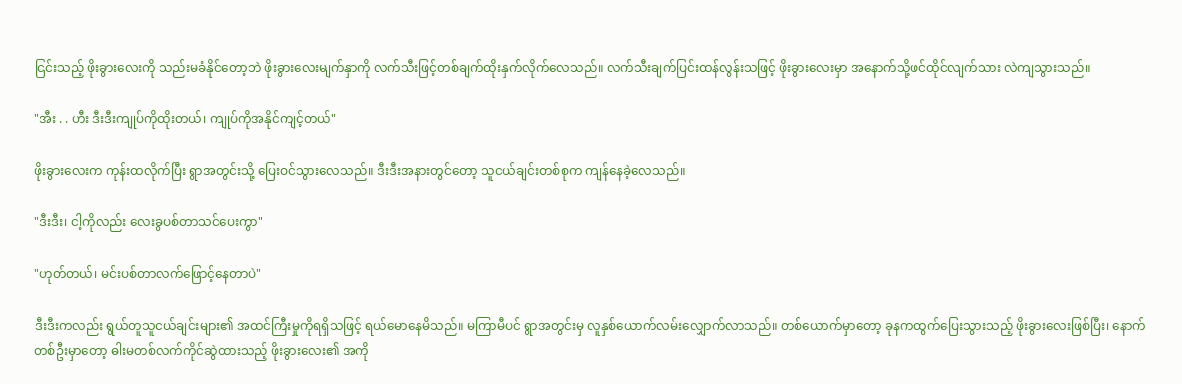ငြင်းသည့် ဖိုးခွားလေးကို သည်းမခံနိုင်တော့ဘဲ ဖိုးခွားလေးမျက်နှာကို လက်သီးဖြင့်တစ်ချက်ထိုးနှက်လိုက်လေသည်။ လက်သီးချက်ပြင်းထန်လွန်းသဖြင့် ဖိုးခွားလေးမှာ အနောက်သို့ဖင်ထိုင်လျက်သား လဲကျသွားသည်။

"အီး . . ဟီး ဒီးဒီးကျုပ်ကိုထိုးတယ်၊ ကျုပ်ကိုအနိုင်ကျင့်တယ်"

ဖိုးခွားလေးက ကုန်းထလိုက်ပြီး ရွာအတွင်းသို့ ပြေးဝင်သွားလေသည်။ ဒီးဒီးအနားတွင်တော့ သူငယ်ချင်းတစ်စုက ကျန်နေခဲ့လေသည်။

"ဒီးဒီး၊ ငါ့ကိုလည်း လေးခွပစ်တာသင်ပေးကွာ"

"ဟုတ်တယ်၊ မင်းပစ်တာလက်ဖြောင့်နေတာပဲ"

ဒီးဒီးကလည်း ရွယ်တူသူငယ်ချင်းများ၏ အထင်ကြီးမှုကိုရရှိသဖြင့် ရယ်မောနေမိသည်။ မကြာမီပင် ရွာအတွင်းမှ လူနှစ်ယောက်လမ်းလျှောက်လာသည်။ တစ်ယောက်မှာတော့ ခုနကထွက်ပြေးသွားသည့် ဖိုးခွားလေးဖြစ်ပြီး၊ နောက်တစ်ဦးမှာတော့ ဓါးမတစ်လက်ကိုင်ဆွဲထားသည့် ဖိုးခွားလေး၏ အကို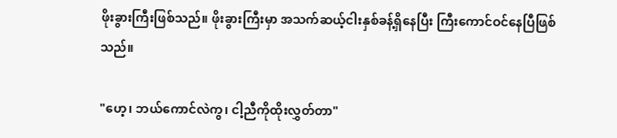ဖိုးခွားကြီးဖြစ်သည်။ ဖိုးခွားကြီးမှာ အသက်ဆယ့်ငါးနှစ်ခန့်ရှိနေပြီး ကြီးကောင်ဝင်နေပြီဖြစ်သည်။

"ဟေ့၊ ဘယ်ကောင်လဲကွ၊ ငါ့ညီကိုထိုးလွှတ်တာ"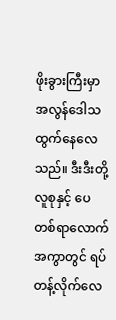ဖိုးခွားကြီးမှာ အလွန်ဒေါသထွက်နေလေသည်။ ဒီးဒီးတို့လူစုနှင့် ပေတစ်ရာလောက်အကွာတွင် ရပ်တန့်လိုက်လေ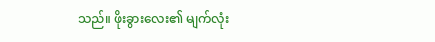သည်။ ဖိုးခွားလေး၏ မျက်လုံး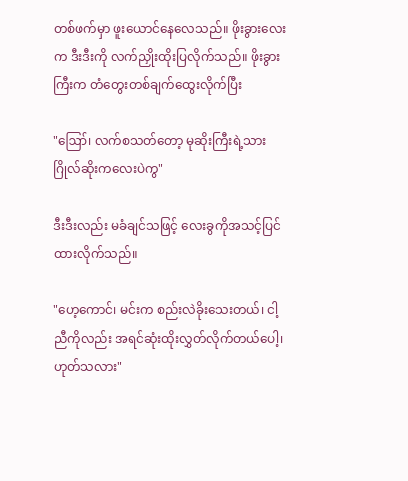တစ်ဖက်မှာ ဖူးယောင်နေလေသည်။ ဖိုးခွားလေးက ဒီးဒီးကို လက်ညှိုးထိုးပြလိုက်သည်။ ဖိုးခွားကြီးက တံတွေးတစ်ချက်ထွေးလိုက်ပြီး

"ဪ၊ လက်စသတ်တော့ မုဆိုးကြီးရဲ့သား ဂြိုလ်ဆိုးကလေးပဲကွ"

ဒီးဒီးလည်း မခံချင်သဖြင့် လေးခွကိုအသင့်ပြင်ထားလိုက်သည်။

"ဟေ့ကောင်၊ မင်းက စည်းလဲခိုးသေးတယ်၊ ငါ့ညီကိုလည်း အရင်ဆုံးထိုးလွှတ်လိုက်တယ်ပေါ့၊ ဟုတ်သလား"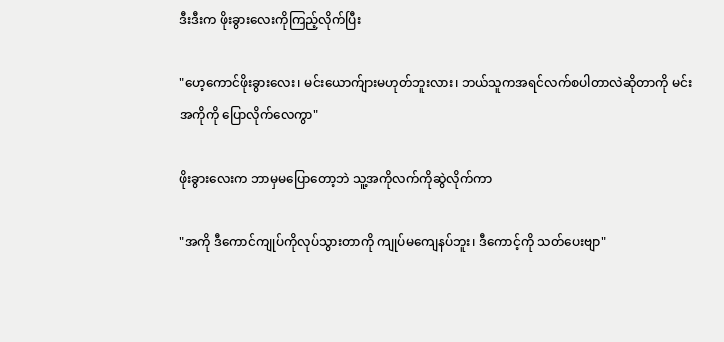ဒီးဒီးက ဖိုးခွားလေးကိုကြည့်လိုက်ပြီး

"ဟေ့ကောင်ဖိုးခွားလေး၊ မင်းယောက်ျားမဟုတ်ဘူးလား၊ ဘယ်သူကအရင်လက်စပါတာလဲဆိုတာကို မင်းအကိုကို ပြောလိုက်လေကွာ"

ဖိုးခွားလေးက ဘာမှမပြောတော့ဘဲ သူ့အကိုလက်ကိုဆွဲလိုက်ကာ

"အကို ဒီကောင်ကျုပ်ကိုလုပ်သွားတာကို ကျုပ်မကျေနပ်ဘူး၊ ဒီကောင့်ကို သတ်ပေးဗျာ"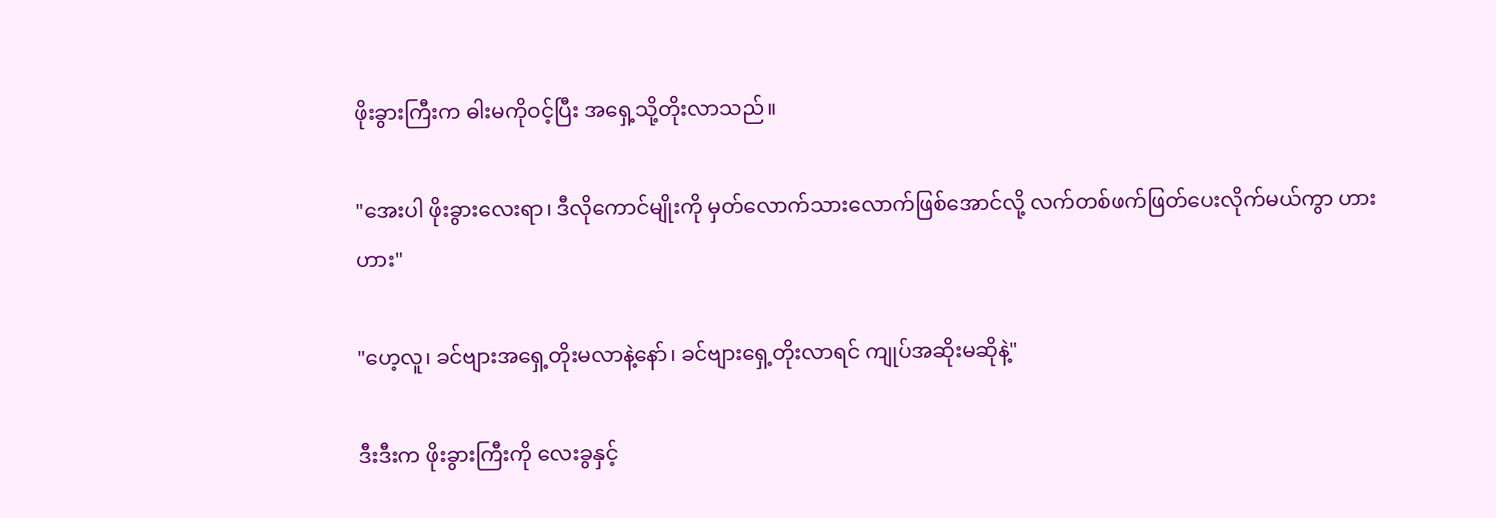ဖိုးခွားကြီးက ဓါးမကိုဝင့်ပြီး အရှေ့သို့တိုးလာသည်။

"အေးပါ ဖိုးခွားလေးရာ၊ ဒီလိုကောင်မျိုးကို မှတ်လောက်သားလောက်ဖြစ်အောင်လို့ လက်တစ်ဖက်ဖြတ်ပေးလိုက်မယ်ကွာ ဟား ဟား"

"ဟေ့လူ၊ ခင်ဗျားအရှေ့တိုးမလာနဲ့နော်၊ ခင်ဗျားရှေ့တိုးလာရင် ကျုပ်အဆိုးမဆိုနဲ့"

ဒီးဒီးက ဖိုးခွားကြီးကို လေးခွနှင့်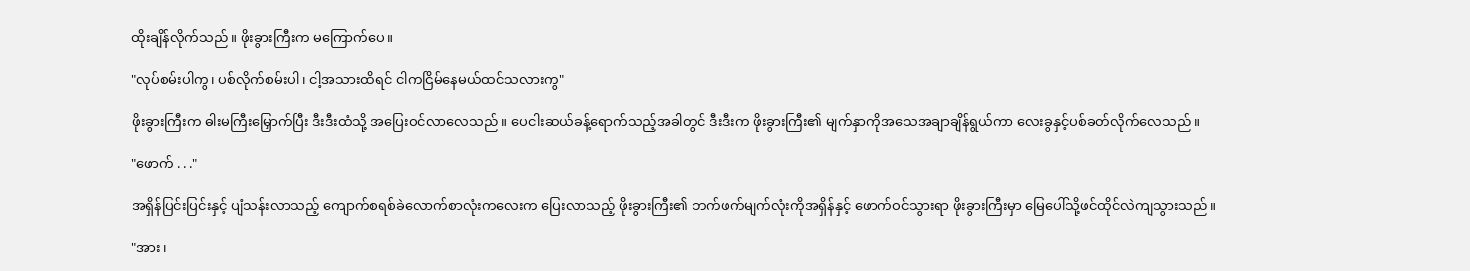ထိုးချိန်လိုက်သည်။ ဖိုးခွားကြီးက မကြောက်ပေ။

"လုပ်စမ်းပါကွ၊ ပစ်လိုက်စမ်းပါ၊ ငါ့အသားထိရင် ငါကငြိမ်နေမယ်ထင်သလားကွ"

ဖိုးခွားကြီးက ဓါးမကြီးမြှောက်ပြီး ဒီးဒီးထံသို့ အပြေးဝင်လာလေသည်။ ပေငါးဆယ်ခန့်ရောက်သည့်အခါတွင် ဒီးဒီးက ဖိုးခွားကြီး၏ မျက်နှာကိုအသေအချာချိန်ရွယ်ကာ လေးခွနှင့်ပစ်ခတ်လိုက်လေသည်။

"ဖောက် . . ."

အရှိန်ပြင်းပြင်းနှင့် ပျံသန်းလာသည့် ကျောက်စရစ်ခဲလောက်စာလုံးကလေးက ပြေးလာသည့် ဖိုးခွားကြီး၏ ဘက်ဖက်မျက်လုံးကိုအရှိန်နှင့် ဖောက်ဝင်သွားရာ ဖိုးခွားကြီးမှာ မြေပေါ်သို့ဖင်ထိုင်လဲကျသွားသည်။

"အား၊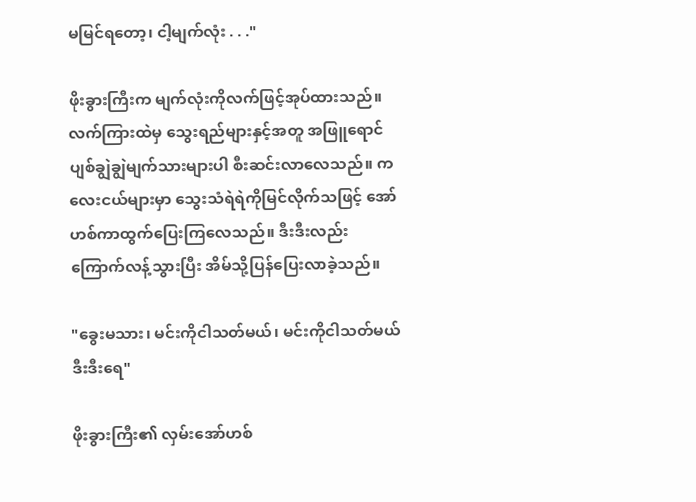မမြင်ရတော့၊ ငါ့မျက်လုံး . . ."

ဖိုးခွားကြီးက မျက်လုံးကိုလက်ဖြင့်အုပ်ထားသည်။ လက်ကြားထဲမှ သွေးရည်များနှင့်အတူ အဖြူရောင်ပျစ်ချွဲချွဲမျက်သားများပါ စီးဆင်းလာလေသည်။ ကလေးငယ်များမှာ သွေးသံရဲရဲကိုမြင်လိုက်သဖြင့် အော်ဟစ်ကာထွက်ပြေးကြလေသည်။ ဒီးဒီးလည်း ကြောက်လန့်သွားပြီး အိမ်သို့ပြန်ပြေးလာခဲ့သည်။

"ခွေးမသား၊ မင်းကိုငါသတ်မယ်၊ မင်းကိုငါသတ်မယ် ဒီးဒီးရေ"

ဖိုးခွားကြီး၏ လှမ်းအော်ဟစ်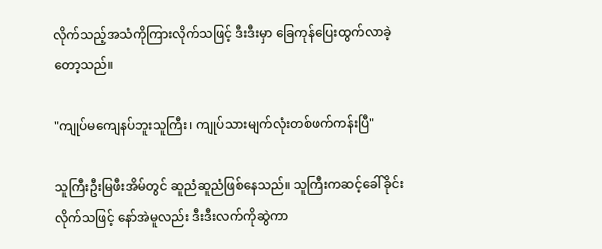လိုက်သည့်အသံကိုကြားလိုက်သဖြင့် ဒီးဒီးမှာ ခြေကုန်ပြေးထွက်လာခဲ့တော့သည်။

"ကျုပ်မကျေနပ်ဘူးသူကြီး၊ ကျုပ်သားမျက်လုံးတစ်ဖက်ကန်းပြီ"

သူကြီးဦးမြဖီးအိမ်တွင် ဆူညံဆူညံဖြစ်နေသည်။ သူကြီးကဆင့်ခေါ်ခိုင်းလိုက်သဖြင့် နော်အဲမူလည်း ဒီးဒီးလက်ကိုဆွဲကာ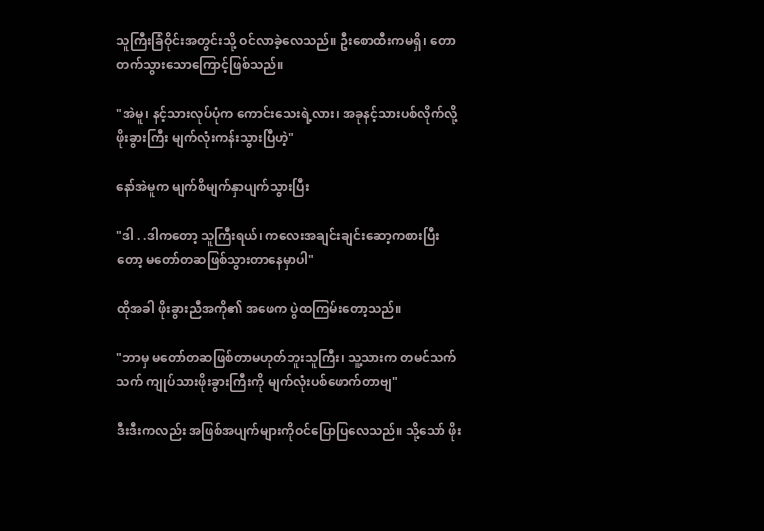သူကြီးခြံဝိုင်းအတွင်းသို့ ဝင်လာခဲ့လေသည်။ ဦးစောထီးကမရှိ၊ တောတက်သွားသောကြောင့်ဖြစ်သည်။

"အဲမူ၊ နင့်သားလုပ်ပုံက ကောင်းသေးရဲ့လား၊ အခုနင့်သားပစ်လိုက်လို့ ဖိုးခွားကြီး မျက်လုံးကန်းသွားပြီဟဲ့"

နော်အဲမူက မျက်စိမျက်နှာပျက်သွားပြီး

"ဒါ . .ဒါကတော့ သူကြီးရယ်၊ ကလေးအချင်းချင်းဆော့ကစားပြီးတော့ မတော်တဆဖြစ်သွားတာနေမှာပါ"

ထိုအခါ ဖိုးခွားညီအကို၏ အဖေက ပွဲထကြမ်းတော့သည်။

"ဘာမှ မတော်တဆဖြစ်တာမဟုတ်ဘူးသူကြီး၊ သူ့သားက တမင်သက်သက် ကျုပ်သားဖိုးခွားကြီးကို မျက်လုံးပစ်ဖောက်တာဗျ"

ဒီးဒီးကလည်း အဖြစ်အပျက်များကိုဝင်ပြောပြလေသည်။ သို့သော် ဖိုး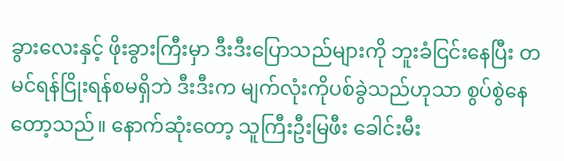ခွားလေးနှင့် ဖိုးခွားကြီးမှာ ဒီးဒီးပြောသည်များကို ဘူးခံငြင်းနေပြီး တမင်ရန်ငြိုးရန်စမရှိဘဲ ဒီးဒီးက မျက်လုံးကိုပစ်ခွဲသည်ဟုသာ စွပ်စွဲနေတော့သည်။ နောက်ဆုံးတော့ သူကြီးဦးမြဖီး ခေါင်းမီး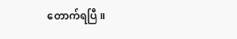တောက်ရပြီ။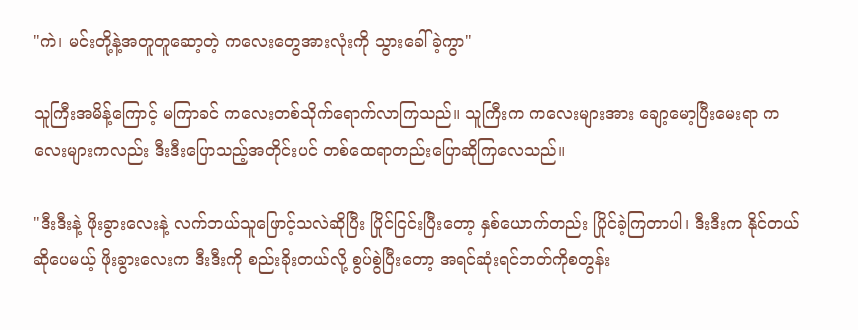"ကဲ၊ မင်းတို့နဲ့အတူတူဆော့တဲ့ ကလေးတွေအားလုံးကို သွားခေါ်ခဲ့ကွာ"

သူကြီးအမိန့်ကြောင့် မကြာခင် ကလေးတစ်သိုက်ရောက်လာကြသည်။ သူကြီးက ကလေးများအား ချော့မော့ပြီးမေးရာ ကလေးများကလည်း ဒီးဒီးပြောသည့်အတိုင်းပင် တစ်ထေရာတည်းပြောဆိုကြလေသည်။

"ဒီးဒီးနဲ့ ဖိုးခွားလေးနဲ့ လက်ဘယ်သူဖြောင့်သလဲဆိုပြီး ပြိုင်ငြင်းပြီးတော့ နှစ်ယောက်တည်း ပြိုင်ခဲ့ကြတာပါ၊ ဒီးဒီးက နိုင်တယ်ဆိုပေမယ့် ဖိုးခွားလေးက ဒီးဒီးကို စည်းခိုးတယ်လို့ စွပ်စွဲပြီးတော့ အရင်ဆုံးရင်ဘတ်ကိုစတွန်း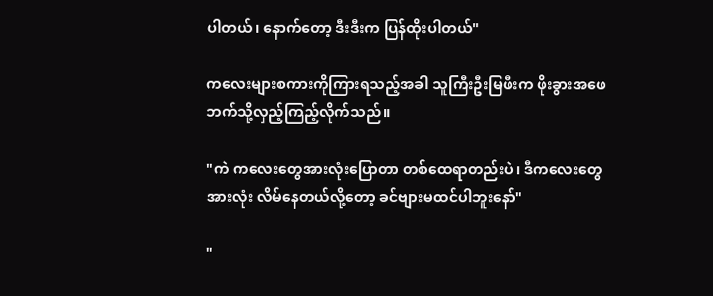ပါတယ်၊ နောက်တော့ ဒီးဒီးက ပြန်ထိုးပါတယ်"

ကလေးများစကားကိုကြားရသည့်အခါ သူကြီးဦးမြဖီးက ဖိုးခွားအဖေဘက်သို့လှည့်ကြည့်လိုက်သည်။

"ကဲ ကလေးတွေအားလုံးပြောတာ တစ်ထေရာတည်းပဲ၊ ဒီကလေးတွေအားလုံး လိမ်နေတယ်လို့တော့ ခင်ဗျားမထင်ပါဘူးနော်"

"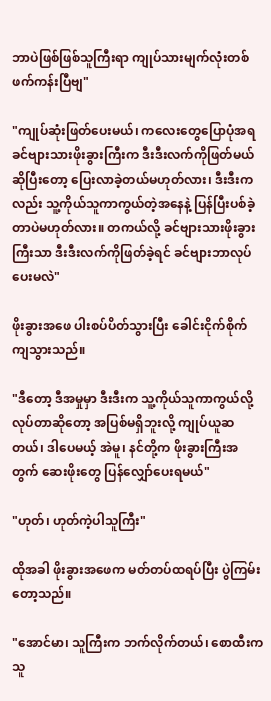ဘာပဲဖြစ်ဖြစ်သူကြီးရာ ကျုပ်သားမျက်လုံးတစ်ဖက်ကန်းပြီဗျ"

"ကျုပ်ဆုံးဖြတ်ပေးမယ်၊ ကလေးတွေပြောပုံအရ ခင်ဗျားသားဖိုးခွားကြီးက ဒီးဒီးလက်ကိုဖြတ်မယ်ဆိုပြီးတော့ ပြေးလာခဲ့တယ်မဟုတ်လား၊ ဒီးဒီးကလည်း သူ့ကိုယ်သူကာကွယ်တဲ့အနေနဲ့ ပြန်ပြီးပစ်ခဲ့တာပဲမဟုတ်လား။ တကယ်လို့ ခင်ဗျားသားဖိုးခွားကြီးသာ ဒီးဒီးလက်ကိုဖြတ်ခဲ့ရင် ခင်ဗျားဘာလုပ်ပေးမလဲ"

ဖိုးခွားအဖေ ပါးစပ်ပိတ်သွားပြီး ခေါင်းငိုက်စိုက်ကျသွားသည်။

"ဒီတော့ ဒီအမှုမှာ ဒီးဒီးက သူ့ကိုယ်သူကာကွယ်လို့လုပ်တာဆိုတော့ အပြစ်မရှိဘူးလို့ ကျုပ်ယူဆတယ်၊ ဒါပေမယ့် အဲမူ၊ နင်တို့က ဖိုးခွားကြီးအတွက် ဆေးဖိုးတွေ ပြန်လျှော်ပေးရမယ်"

"ဟုတ်၊ ဟုတ်ကဲ့ပါသူကြီး"

ထိုအခါ ဖိုးခွားအဖေက မတ်တပ်ထရပ်ပြီး ပွဲကြမ်းတော့သည်။

"အောင်မာ၊ သူကြီးက ဘက်လိုက်တယ်၊ စောထီးက သူ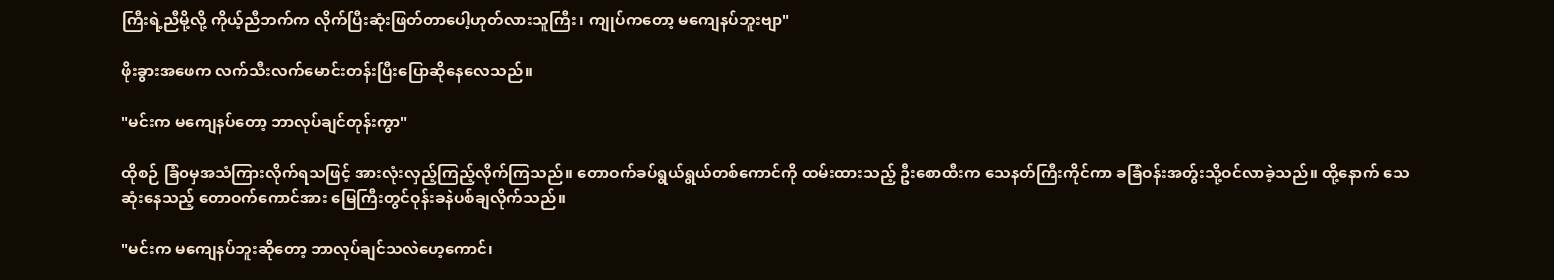ကြီးရဲ့ညီမို့လို့ ကိုယ့်ညီဘက်က လိုက်ပြီးဆုံးဖြတ်တာပေါ့ဟုတ်လားသူကြီး၊ ကျုပ်ကတော့ မကျေနပ်ဘူးဗျာ"

ဖိုးခွားအဖေက လက်သီးလက်မောင်းတန်းပြီးပြောဆိုနေလေသည်။

"မင်းက မကျေနပ်တော့ ဘာလုပ်ချင်တုန်းကွာ"

ထိုစဉ် ခြံ၀မှအသံကြားလိုက်ရသဖြင့် အားလုံးလှည့်ကြည့်လိုက်ကြသည်။ တောဝက်ခပ်ရွယ်ရွယ်တစ်ကောင်ကို ထမ်းထားသည့် ဦးစောထီးက သေနတ်ကြီးကိုင်ကာ ခခြံဝန်းအတွ်းသို့ဝင်လာခဲ့သည်။ ထို့နောက် သေဆုံးနေသည့် တောဝက်ကောင်အား မြေကြီးတွင်ဝုန်းခနဲပစ်ချလိုက်သည်။

"မင်းက မကျေနပ်ဘူးဆိုတော့ ဘာလုပ်ချင်သလဲဟေ့ကောင်၊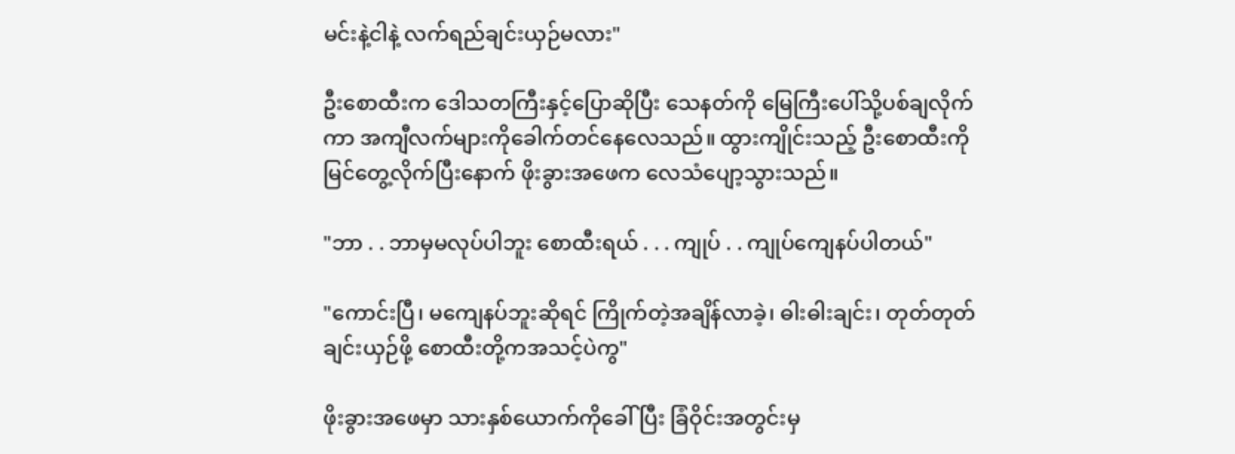မင်းနဲ့ငါနဲ့ လက်ရည်ချင်းယှဉ်မလား"

ဦးစောထီးက ဒေါသတကြီးနှင့်ပြောဆိုပြီး သေနတ်ကို မြေကြီးပေါ်သို့ပစ်ချလိုက်ကာ အကျီလက်များကိုခေါက်တင်နေလေသည်။ ထွားကျိုင်းသည့် ဦးစောထီးကိုမြင်တွေ့လိုက်ပြီးနောက် ဖိုးခွားအဖေက လေသံပျော့သွားသည်။

"ဘာ . . ဘာမှမလုပ်ပါဘူး စောထီးရယ် . . . ကျုပ် . . ကျုပ်ကျေနပ်ပါတယ်"

"ကောင်းပြီ၊ မကျေနပ်ဘူးဆိုရင် ကြိုက်တဲ့အချိန်လာခဲ့၊ ဓါးဓါးချင်း၊ တုတ်တုတ်ချင်းယှဉ်ဖို့ စောထီးတို့ကအသင့်ပဲကွ"

ဖိုးခွားအဖေမှာ သားနှစ်ယောက်ကိုခေါ်ပြီး ခြံဝိုင်းအတွင်းမှ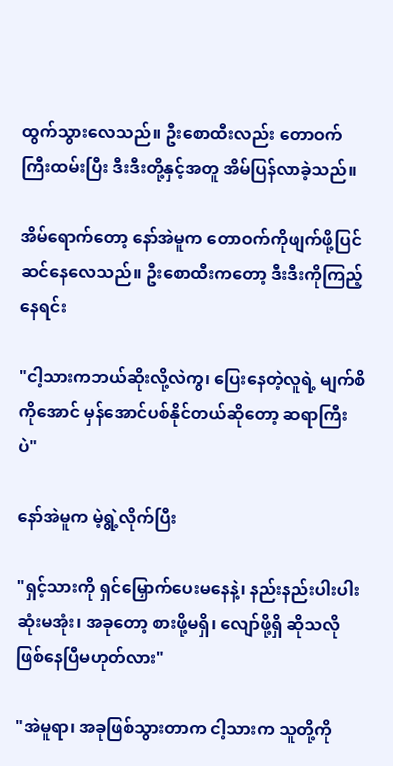ထွက်သွားလေသည်။ ဦးစောထီးလည်း တောဝက်ကြီးထမ်းပြီး ဒီးဒီးတို့နှင့်အတူ အိမ်ပြန်လာခဲ့သည်။

အိမ်ရောက်တော့ နော်အဲမူက တောဝက်ကိုဖျက်ဖို့ပြင်ဆင်နေလေသည်။ ဦးစောထီးကတော့ ဒီးဒီးကိုကြည့်နေရင်း

"ငါ့သားကဘယ်ဆိုးလို့လဲကွ၊ ပြေးနေတဲ့လူရဲ့ မျက်စိကိုအောင် မှန်အောင်ပစ်နိုင်တယ်ဆိုတော့ ဆရာကြီးပဲ"

နော်အဲမူက မဲ့ရွဲ့လိုက်ပြီး

"ရှင့်သားကို ရှင်မြှောက်ပေးမနေနဲ့၊ နည်းနည်းပါးပါးဆုံးမအုံး၊ အခုတော့ စားဖို့မရှိ၊ လျော်ဖို့ရှိ ဆိုသလိုဖြစ်နေပြီမဟုတ်လား"

"အဲမူရာ၊ အခုဖြစ်သွားတာက ငါ့သားက သူတို့ကို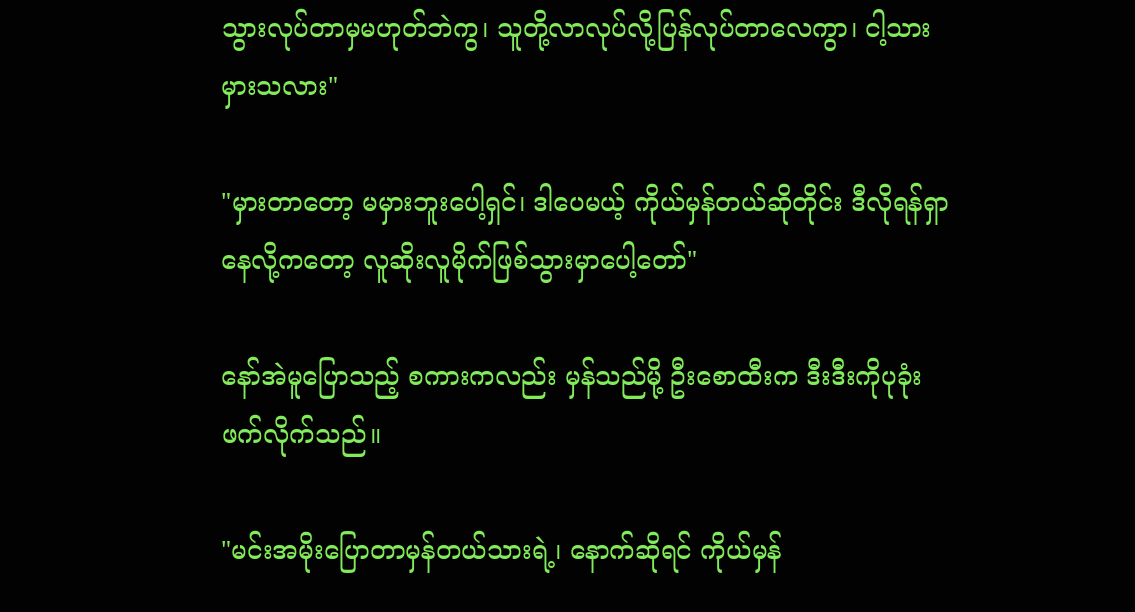သွားလုပ်တာမှမဟုတ်ဘဲကွ၊ သူတို့လာလုပ်လို့ပြန်လုပ်တာလေကွာ၊ ငါ့သားမှားသလား"

"မှားတာတော့ မမှားဘူးပေါ့ရှင်၊ ဒါပေမယ့် ကိုယ်မှန်တယ်ဆိုတိုင်း ဒီလိုရန်ရှာနေလို့ကတော့ လူဆိုးလူမိုက်ဖြစ်သွားမှာပေါ့တော်"

နော်အဲမူပြောသည့် စကားကလည်း မှန်သည်မို့ ဦးစောထီးက ဒီးဒီးကိုပုခုံးဖက်လိုက်သည်။

"မင်းအမိုးပြောတာမှန်တယ်သားရဲ့၊ နောက်ဆိုရင် ကိုယ်မှန်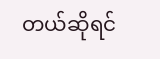တယ်ဆိုရင်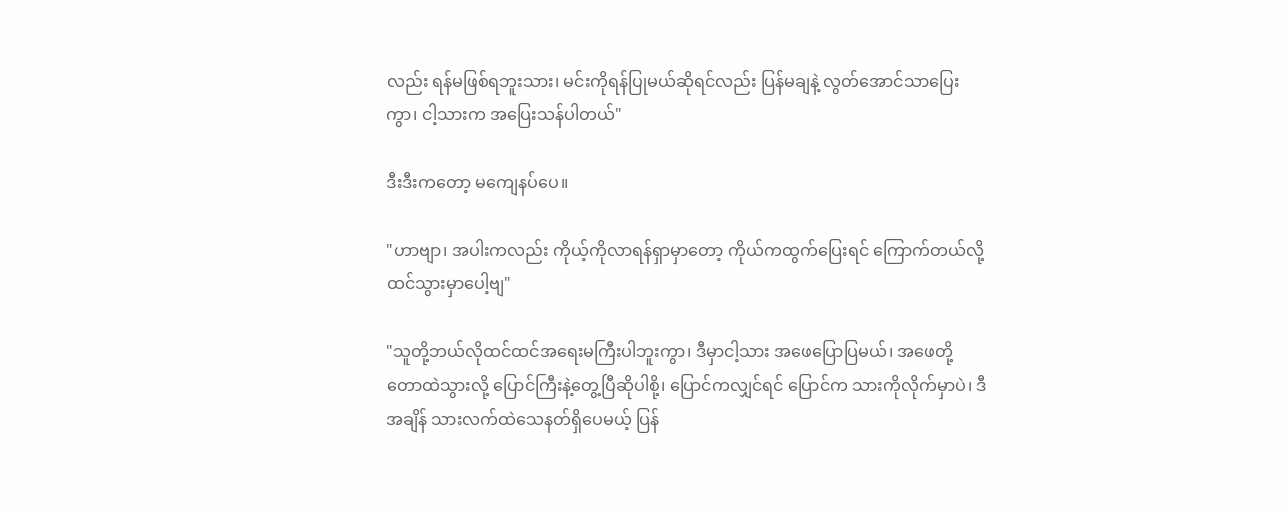လည်း ရန်မဖြစ်ရဘူးသား၊ မင်းကိုရန်ပြုမယ်ဆိုရင်လည်း ပြန်မချနဲ့ လွတ်အောင်သာပြေးကွာ၊ ငါ့သားက အပြေးသန်ပါတယ်"

ဒီးဒီးကတော့ မကျေနပ်ပေ။

"ဟာဗျာ၊ အပါးကလည်း ကိုယ့်ကိုလာရန်ရှာမှာတော့ ကိုယ်ကထွက်ပြေးရင် ကြောက်တယ်လို့ထင်သွားမှာပေါ့ဗျ"

"သူတို့ဘယ်လိုထင်ထင်အရေးမကြီးပါဘူးကွာ၊ ဒီမှာငါ့သား အဖေပြောပြမယ်၊ အဖေတို့ တောထဲသွားလို့ ပြောင်ကြီးနဲ့တွေ့ပြီဆိုပါစို့၊ ပြောင်ကလျှင်ရင် ပြောင်က သားကိုလိုက်မှာပဲ၊ ဒီအချိန် သားလက်ထဲသေနတ်ရှိပေမယ့် ပြန်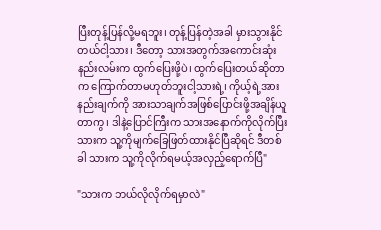ပြီးတုန့်ပြန်လို့မရဘူး၊ တုန့်ပြန်တဲ့အခါ မှားသွားနိုင်တယ်ငါ့သား၊ ဒီတော့ သားအတွက်အကောင်းဆုံးနည်းလမ်းက ထွက်ပြေးဖို့ပဲ၊ ထွက်ပြေးတယ်ဆိုတာက ကြောက်တာမဟုတ်ဘူးငါ့သားရဲ့၊ ကိုယ့်ရဲ့အားနည်းချက်ကို အားသာချက်အဖြစ်ပြောင်းဖို့အချိန်ယူတာကွ၊ ဒါနဲ့ပြောင်ကြီးက သားအနောက်ကိုလိုက်ပြီး သားက သူ့ကိုမျက်ခြေဖြတ်ထားနိုင်ပြီဆိုရင် ဒီတစ်ခါ သားက သူ့ကိုလိုက်ရမယ့်အလှည့်ရောက်ပြီ"

"သားက ဘယ်လိုလိုက်ရမှာလဲ"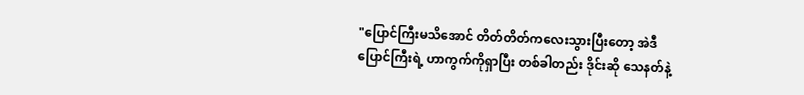"ပြောင်ကြီးမသိအောင် တိတ်တိတ်ကလေးသွားပြီးတော့ အဲဒီပြောင်ကြီးရဲ့ ဟာကွက်ကိုရှာပြီး တစ်ခါတည်း ဒိုင်းဆို သေနတ်နဲ့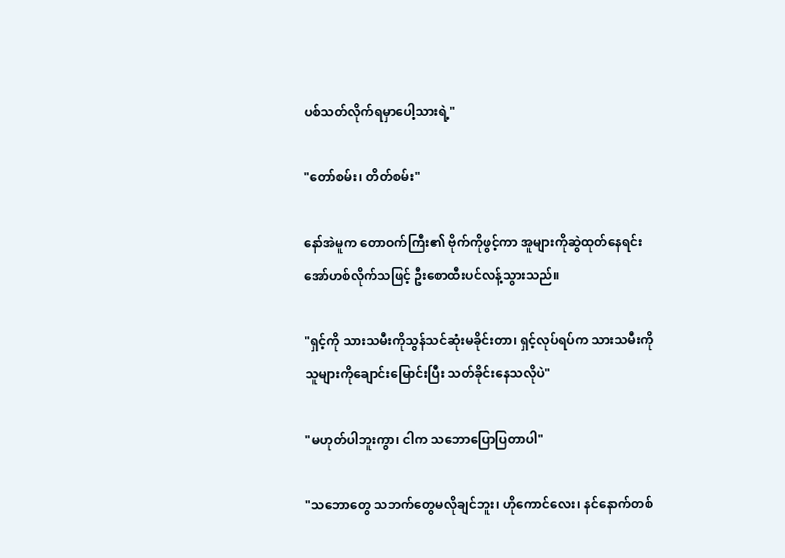ပစ်သတ်လိုက်ရမှာပေါ့သားရဲ့"

"တော်စမ်း၊ တိတ်စမ်း"

နော်အဲမူက တောဝက်ကြီး၏ ဗိုက်ကိုဖွင့်ကာ အူများကိုဆွဲထုတ်နေရင်း အော်ဟစ်လိုက်သဖြင့် ဦးစောထီးပင်လန့်သွားသည်။

"ရှင့်ကို သားသမီးကိုသွန်သင်ဆုံးမခိုင်းတာ၊ ရှင့်လုပ်ရပ်က သားသမီးကို သူများကိုချောင်းမြောင်းပြီး သတ်ခိုင်းနေသလိုပဲ"

"မဟုတ်ပါဘူးကွာ၊ ငါက သဘောပြောပြတာပါ"

"သဘောတွေ သဘက်တွေမလိုချင်ဘူး၊ ဟိုကောင်လေး၊ နင်နောက်တစ်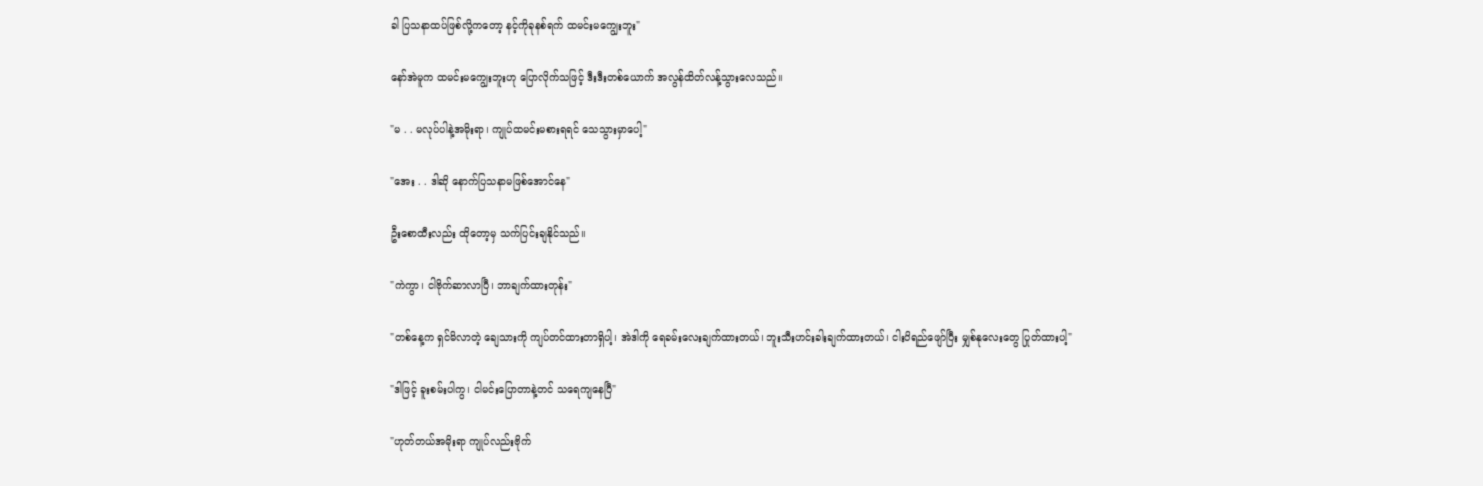ခါ ပြသနာထပ်ဖြစ်လို့ကတော့ နင့်ကိုခုနစ်ရက် ထမင်းမကျွေးဘူး"

နော်အဲမူက ထမင်းမကျွေးဘူးဟု ပြောလိုက်သဖြင့် ဒီးဒီးတစ်ယောက် အလွန်ထိတ်လန့်သွားလေသည်။

"မ . . မလုပ်ပါနဲ့အမိုးရာ၊ ကျုပ်ထမင်းမစားရရင် သေသွားမှာပေါ့"

"အေး . . ဒါဆို နောက်ပြသနာမဖြစ်အောင်နေ"

ဦးစောထီးလည်း ထိုတော့မှ သက်ပြင်းချနိုင်သည်။

"ကဲကွာ၊ ငါဗိုက်ဆာလာပြီ၊ ဘာချက်ထားတုန်း"

"တစ်နေ့က ရှင်မိလာတဲ့ ချေသားကို ကျပ်တင်ထားတာရှိပါ့၊ အဲဒါကို ရေခမ်းလေးချက်ထားတယ်၊ ဘူးသီးဟင်းခါးချက်ထားတယ်၊ ငါးပိရည်ဖျော်ပြီး မျှစ်နုလေးတွေ ပြုတ်ထားပါ့"

"ဒါဖြင့် ခူးစမ်းပါကွ၊ ငါမင်းပြောတာနဲ့တင် သရေကျနေပြီ"

"ဟုတ်တယ်အမိုးရာ ကျုပ်လည်းဗိုက်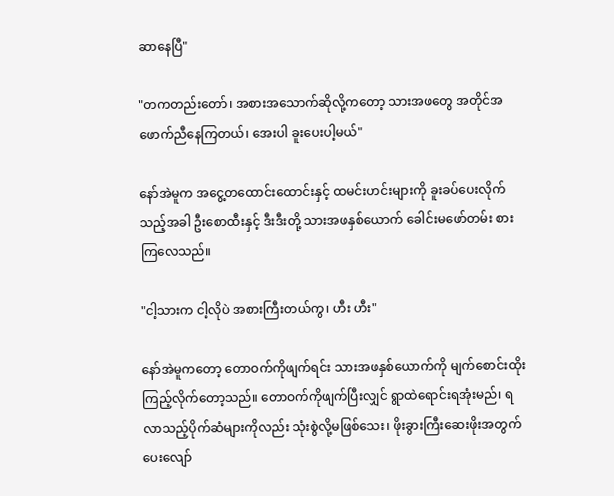ဆာနေပြီ"

"တကတည်းတော်၊ အစားအသောက်ဆိုလို့ကတော့ သားအဖတွေ အတိုင်အဖောက်ညီနေကြတယ်၊ အေးပါ ခူးပေးပါ့မယ်"

နော်အဲမူက အငွေ့တထောင်းထောင်းနှင့် ထမင်းဟင်းများကို ခူးခပ်ပေးလိုက်သည့်အခါ ဦးစောထီးနှင့် ဒီးဒီးတို့ သားအဖနှစ်ယောက် ခေါင်းမဖော်တမ်း စားကြလေသည်။

"ငါ့သားက ငါ့လိုပဲ အစားကြီးတယ်ကွ၊ ဟီး ဟီး"

နော်အဲမူကတော့ တောဝက်ကိုဖျက်ရင်း သားအဖနှစ်ယောက်ကို မျက်စောင်းထိုးကြည့်လိုက်တော့သည်။ တောဝက်ကိုဖျက်ပြီးလျှင် ရွာထဲရောင်းရအုံးမည်၊ ရလာသည့်ပိုက်ဆံများကိုလည်း သုံးစွဲလို့မဖြစ်သေး၊ ဖိုးခွားကြီးဆေးဖိုးအတွက် ပေးလျော်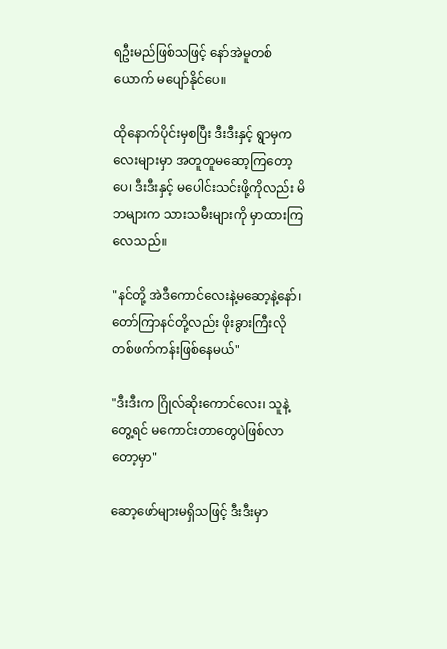ရဦးမည်ဖြစ်သဖြင့် နော်အဲမူတစ်ယောက် မပျော်နိုင်ပေ။

ထိုနောက်ပိုင်းမှစပြီး ဒီးဒီးနှင့် ရွာမှကလေးများမှာ အတူတူမဆော့ကြတော့ပေ၊ ဒီးဒီးနှင့် မပေါင်းသင်းဖို့ကိုလည်း မိဘများက သားသမီးများကို မှာထားကြလေသည်။

"နင်တို့ အဲဒီကောင်လေးနဲ့မဆော့နဲ့နော်၊ တော်ကြာနင်တို့လည်း ဖိုးခွားကြီးလို တစ်ဖက်ကန်းဖြစ်နေမယ်"

"ဒီးဒီးက ဂြိုလ်ဆိုးကောင်လေး၊ သူနဲ့တွေ့ရင် မကောင်းတာတွေပဲဖြစ်လာတော့မှာ"

ဆော့ဖော်များမရှိသဖြင့် ဒီးဒီးမှာ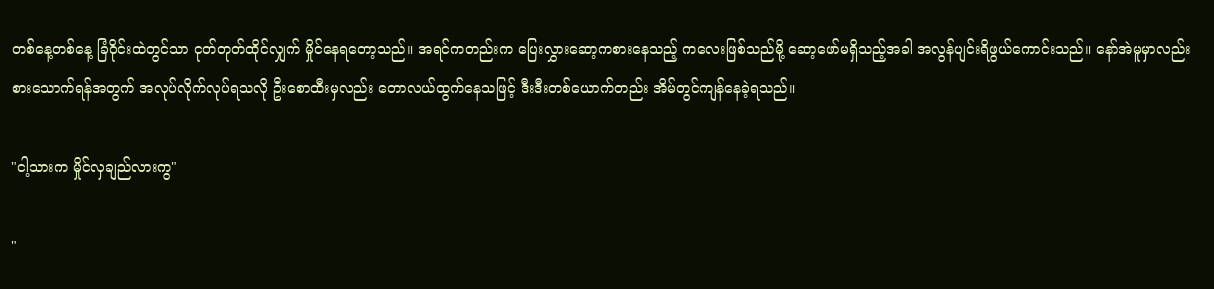တစ်နေ့တစ်နေ့ ခြံဝိုင်းထဲတွင်သာ ငုတ်တုတ်ထိုင်လျှက် မှိုင်နေရတော့သည်။ အရင်ကတည်းက ပြေးလွှားဆော့ကစားနေသည့် ကလေးဖြစ်သည်မို့ ဆော့ဖော်မရှိသည့်အခါ အလွန်ပျင်းရိဖွယ်ကောင်းသည်။ နော်အဲမူမှာလည်း စားသောက်ရန်အတွက် အလုပ်လိုက်လုပ်ရသလို ဦးစောထီးမှလည်း တောလယ်ထွက်နေသဖြင့် ဒီးဒီးတစ်ယောက်တည်း အိမ်တွင်ကျန်နေခဲ့ရသည်။

"ငါ့သားက မှိုင်လှချည်လားကွ"

"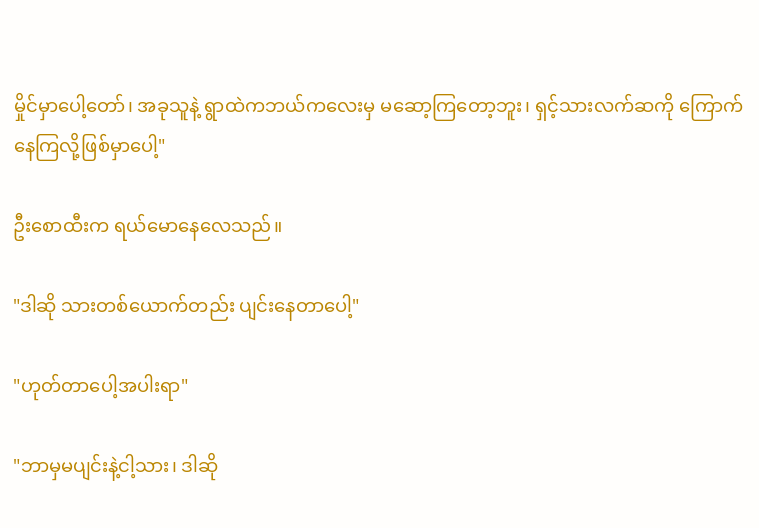မှိုင်မှာပေါ့တော်၊ အခုသူနဲ့ ရွာထဲကဘယ်ကလေးမှ မဆော့ကြတော့ဘူး၊ ရှင့်သားလက်ဆကို ကြောက်နေကြလို့ဖြစ်မှာပေါ့"

ဦးစောထီးက ရယ်မောနေလေသည်။

"ဒါဆို သားတစ်ယောက်တည်း ပျင်းနေတာပေါ့"

"ဟုတ်တာပေါ့အပါးရာ"

"ဘာမှမပျင်းနဲ့ငါ့သား၊ ဒါဆို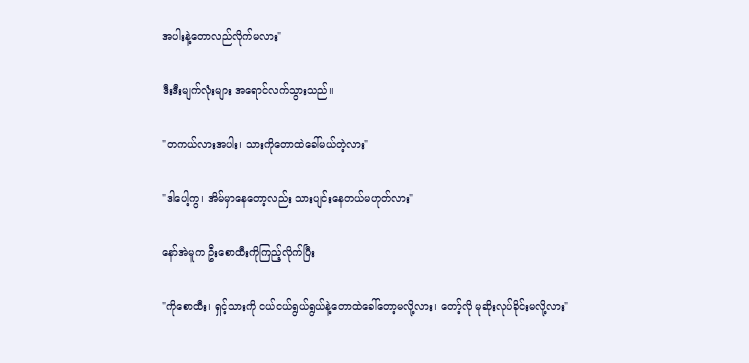အပါးနဲ့တောလည်လိုက်မလား"

ဒီးဒီးမျက်လုံးများ အရောင်လက်သွားသည်။

"တကယ်လားအပါး၊ သားကိုတောထဲခေါ်မယ်တဲ့လား"

"ဒါပေါ့ကွ၊ အိမ်မှာနေတော့လည်း သားပျင်းနေတယ်မဟုတ်လား"

နော်အဲမူက ဦးစောထီးကိုကြည့်လိုက်ပြီး

"ကိုစောထီး၊ ရှင့်သားကို ငယ်ငယ်ရွယ်ရွယ်နဲ့တောထဲခေါ်တော့မလို့လား၊ တော့်လို မုဆိုးလုပ်ခိုင်းမလို့လား"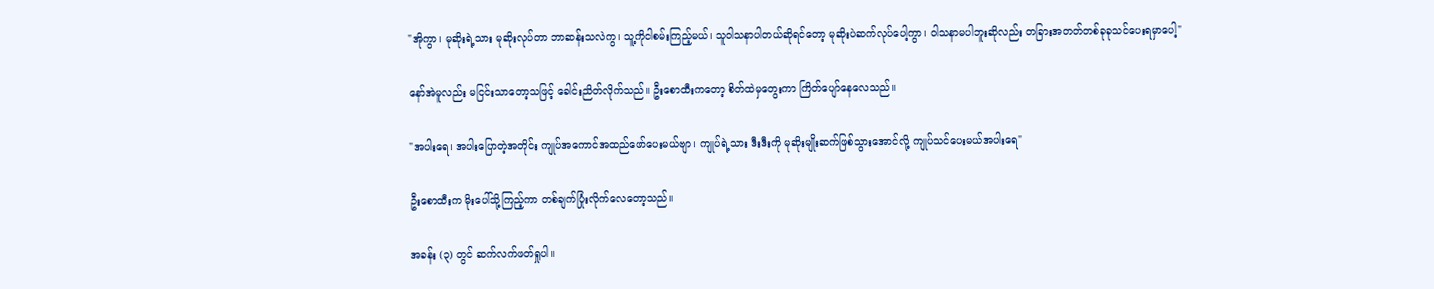"အိုကွာ၊ မုဆိုးရဲ့သား မုဆိုးလုပ်တာ ဘာဆန်းသလဲကွ၊ သူ့ကိုငါစမ်းကြည့်မယ်၊ သူဝါသနာပါတယ်ဆိုရင်တော့ မုဆိုးပဲဆက်လုပ်ပေါ့ကွာ၊ ဝါသနာမပါဘူးဆိုလည်း တခြားအတတ်တစ်ခုခုသင်ပေးရမှာပေါ့"

နော်အဲမူလည်း မငြင်းသာတော့သဖြင့် ခေါင်းညိတ်လိုက်သည်။ ဦးစောထီးကတော့ စိတ်ထဲမှတွေးကာ ကြိတ်ပျော်နေလေသည်။

"အပါးရေ၊ အပါးပြောတဲ့အတိုင်း ကျုပ်အကောင်အထည်ဖော်ပေးမယ်ဗျာ၊ ကျုပ်ရဲ့သား ဒီးဒီးကို မုဆိုးမျိုးဆက်ဖြစ်သွားအောင်လို့ ကျုပ်သင်ပေးမယ်အပါးရေ"

ဦးစောထီးက မိုးပေါ်သို့ကြည့်ကာ တစ်ချက်ပြုံးလိုက်လေတော့သည်။

အခန်း (၃) တွင် ဆက်လက်ဖတ်ရှုပါ။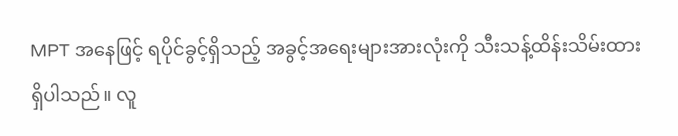MPT အနေဖြင့် ရပိုင်ခွင့်ရှိသည့် အခွင့်အရေးများအားလုံးကို သီးသန့်ထိန်းသိမ်းထားရှိပါသည်။ လူ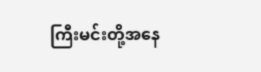ကြီးမင်းတို့အနေ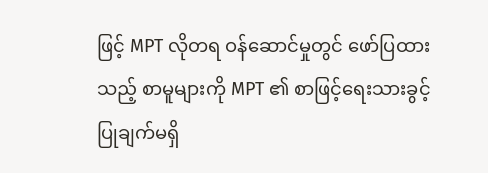ဖြင့် MPT လိုတရ ဝန်ဆောင်မှုတွင် ဖော်ပြထားသည့် စာမူများကို MPT ၏ စာဖြင့်ရေးသားခွင့်ပြုချက်မရှိ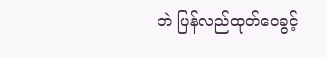ဘဲ ပြန်လည်ထုတ်ဝေခွင့်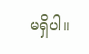မရှိပါ။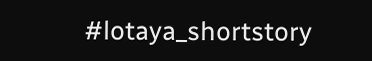#lotaya_shortstory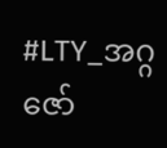#LTY_အဂ္ဂဇော်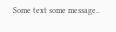Some text some message..